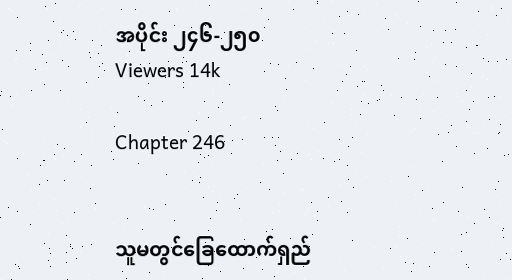အပိုင်း ၂၄၆-၂၅၀
Viewers 14k

Chapter 246


သူမတွင်ခြေထောက်ရှည်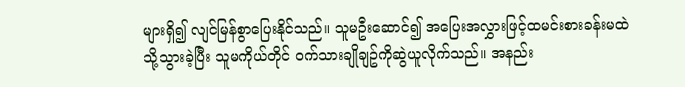များရှိ၍ လျင်မြန်စွာပြေးနိုင်သည်။ သူမဦးဆောင်၍ အပြေးအလွှားဖြင့်ထမင်းစားခန်းမထဲသို့သွားခဲ့ပြီး သူမကိုယ်တိုင် ဝက်သားချိုချဥ်ကိုဆွဲယူလိုက်သည်။ အနည်း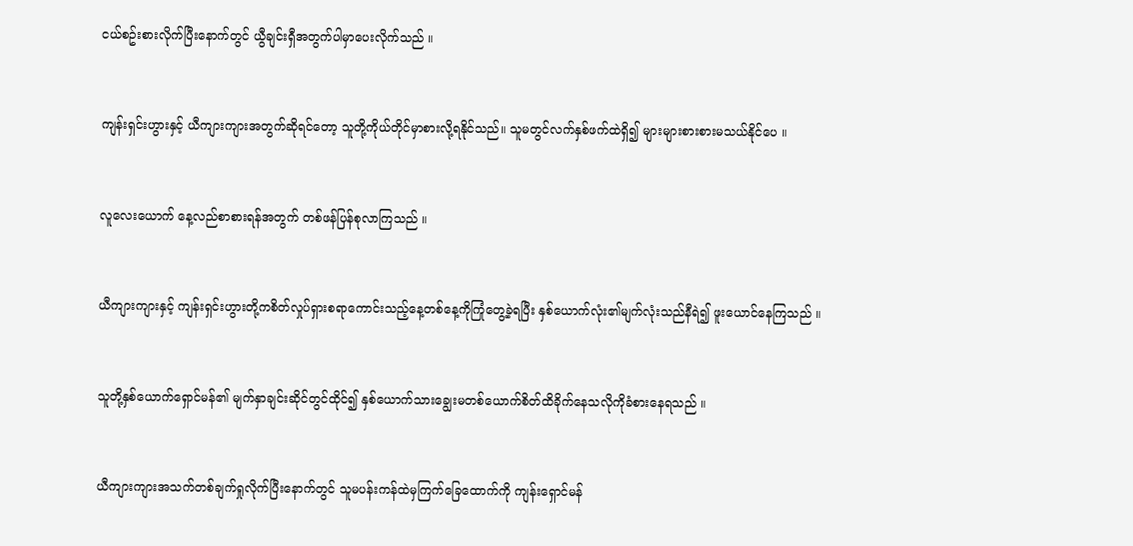ငယ်စဥ်းစားလိုက်ပြီးနောက်တွင် ယွီချင်းရှီအတွက်ပါမှာပေးလိုက်သည် ။


ကျန်းရှင်းဟွားနှင့် ယီကျားကျားအတွက်ဆိုရင်တော့ သူတို့ကိုယ်တိုင်မှာစားလို့ရနိုင်သည်။ သူမတွင်လက်နှစ်ဖက်ထဲရှိ၍ များများစားစားမသယ်နိုင်ပေ ။


လူလေးယောက် နေ့လည်စာစားရန်အတွက် တစ်ဖန်ပြန်စုလာကြသည် ။


ယီကျားကျားနှင့် ကျန်းရှင်းဟွားတို့ကစိတ်လှုပ်ရှားစရာကောင်းသည့်နေ့တစ်နေ့ကိုကြုံတွေ့ခဲ့ရပြီး နှစ်ယောက်လုံး၏မျက်လုံးသည်နီရဲ၍ ဖူးယောင်နေကြသည် ။


သူတို့နှစ်ယောက်ရှောင်မန်၏ မျက်နှာချင်းဆိုင်တွင်ထိုင်၍ နှစ်ယောက်သားချွေးမတစ်ယောက်စိတ်ထိခိုက်နေသလိုကိုခံစားနေရသည် ။


ယီကျားကျားအသက်တစ်ချက်ရှုလိုက်ပြီးနောက်တွင် သူမပန်းကန်ထဲမှကြက်ခြေထောက်ကို ကျန်းရှောင်မန်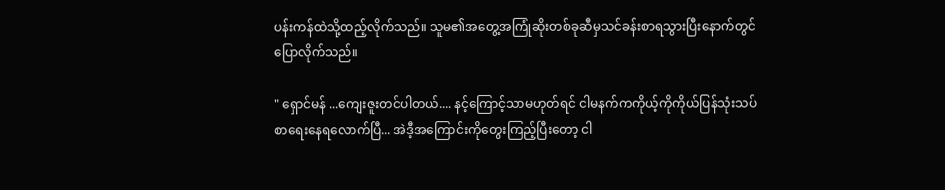ပန်းကန်ထဲသို့ထည့်လိုက်သည်။ သူမ၏အတွေ့အကြုံဆိုးတစ်ခုဆီမှသင်ခန်းစာရသွားပြီးနောက်တွင် ပြောလိုက်သည်။

" ရှောင်မန် ...ကျေးဇူးတင်ပါတယ်.... နင့်ကြောင့်သာမဟုတ်ရင် ငါမနက်ကကိုယ့်ကိုကိုယ်ပြန်သုံးသပ်စာရေးနေရလောက်ပြီ... အဲဒီ့အကြောင်းကိုတွေးကြည့်ပြီးတော့ ငါ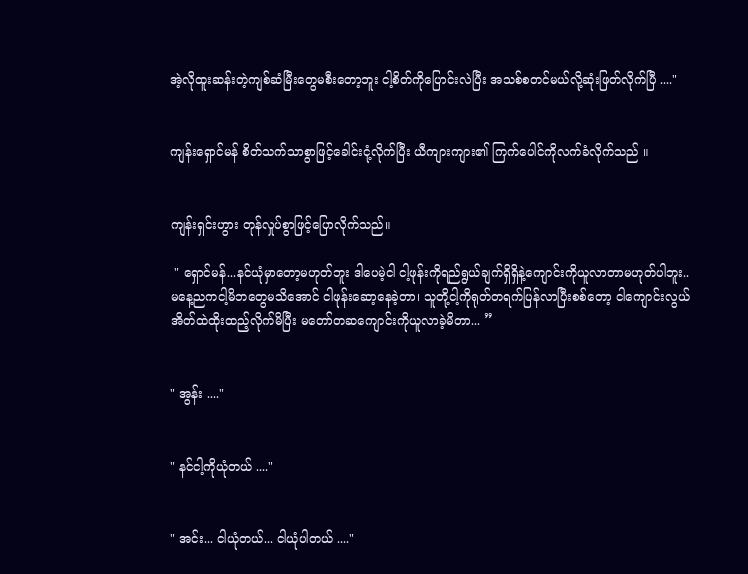အဲ့လိုထူးဆန်းတဲ့ကျစ်ဆံမြီးတွေမစီးတော့ဘူး ငါ့စိတ်ကိုပြောင်းလဲပြီး အသစ်စတင်မယ်လို့ဆုံးဖြတ်လိုက်ပြီ ...."


ကျန်းရှောင်မန် စိတ်သက်သာစွာဖြင့်ခေါင်းငုံ့လိုက်ပြီး ယီကျားကျား၏ ကြက်ပေါင်ကိုလက်ခံလိုက်သည် ။


ကျန်းရှင်းဟွား တုန်လှုပ်စွာဖြင့်ပြောလိုက်သည်။

 " ရှောင်မန်...နင်ယုံမှာတော့မဟုတ်ဘူး ဒါပေမဲ့ငါ ငါ့ဖုန်းကိုရည်ရွယ်ချက်ရှိရှိနဲ့ကျောင်းကိုယူလာတာမဟုတ်ပါဘူး..မနေ့ညကငါ့မိဘတွေမသိအောင် ငါဖုန်းဆော့နေခဲ့တာ၊ သူတို့ငါ့ကိုရုတ်တရက်ပြန်လာပြီးစစ်တော့ ငါကျောင်းလွယ်အိတ်ထဲထိုးထည့်လိုက်မိပြီး မတော်တဆကျောင်းကိုယူလာခဲ့မိတာ... ”


" အွန်း ...."


" နင်ငါ့ကိုယုံတယ် ...."


" အင်း... ငါယုံတယ်... ငါယုံပါတယ် ...."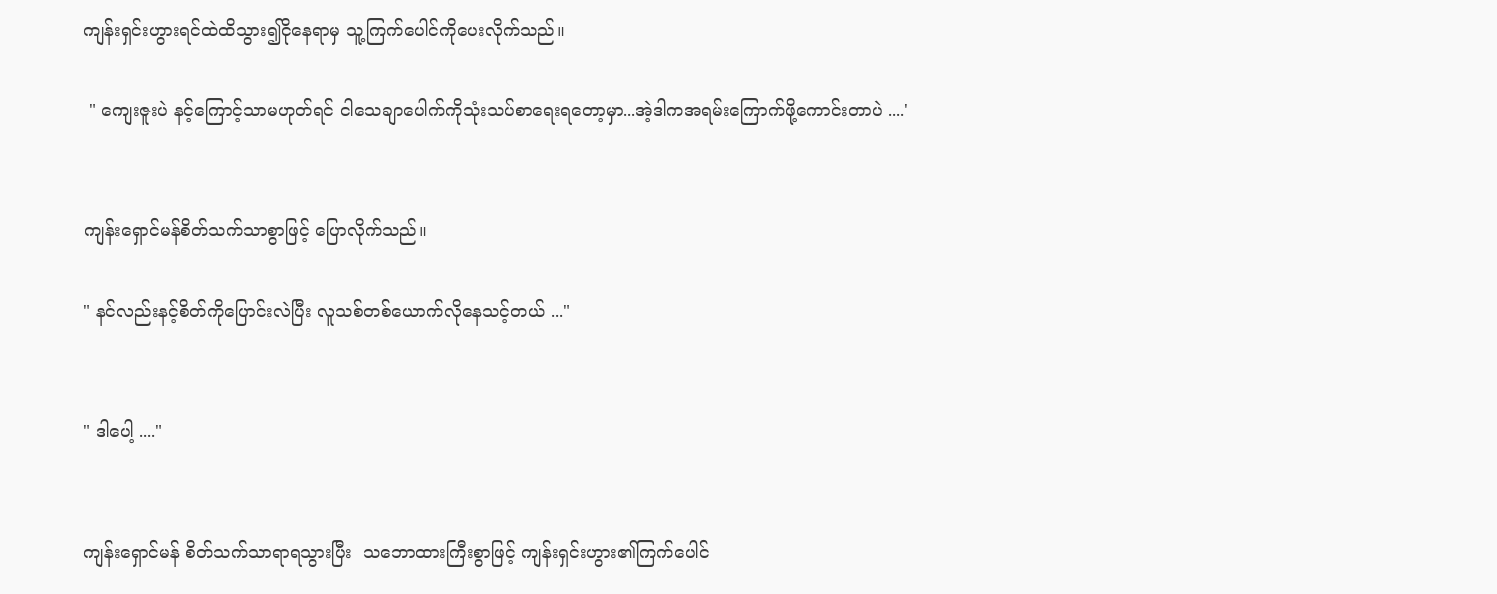ကျန်းရှင်းဟွားရင်ထဲထိသွား၍ငိုနေရာမှ သူ့ကြက်ပေါင်ကိုပေးလိုက်သည်။

 " ကျေးဇူးပဲ နင့်ကြောင့်သာမဟုတ်ရင် ငါသေချာပေါက်ကိုသုံးသပ်စာရေးရတော့မှာ...အဲ့ဒါကအရမ်းကြောက်ဖို့ကောင်းတာပဲ ....'


ကျန်းရှောင်မန်စိတ်သက်သာစွာဖြင့် ပြောလိုက်သည်။

" နင်လည်းနင့်စိတ်ကိုပြောင်းလဲပြီး လူသစ်တစ်ယောက်လိုနေသင့်တယ် ..."


" ဒါပေါ့ ...."


ကျန်းရှောင်မန် စိတ်သက်သာရာရသွားပြီး  သဘောထားကြီးစွာဖြင့် ကျန်းရှင်းဟွား၏ကြက်ပေါင်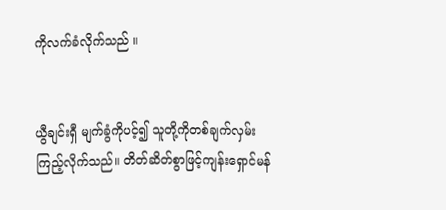ကိုလက်ခံလိုက်သည် ။


ယွီချင်းရှီ မျက်ခွံကိုပင့်၍ သူတို့ကိုတစ်ချက်လှမ်းကြည့်လိုက်သည်။ တိတ်ဆိတ်စွာဖြင့်ကျန်းရှောင်မန်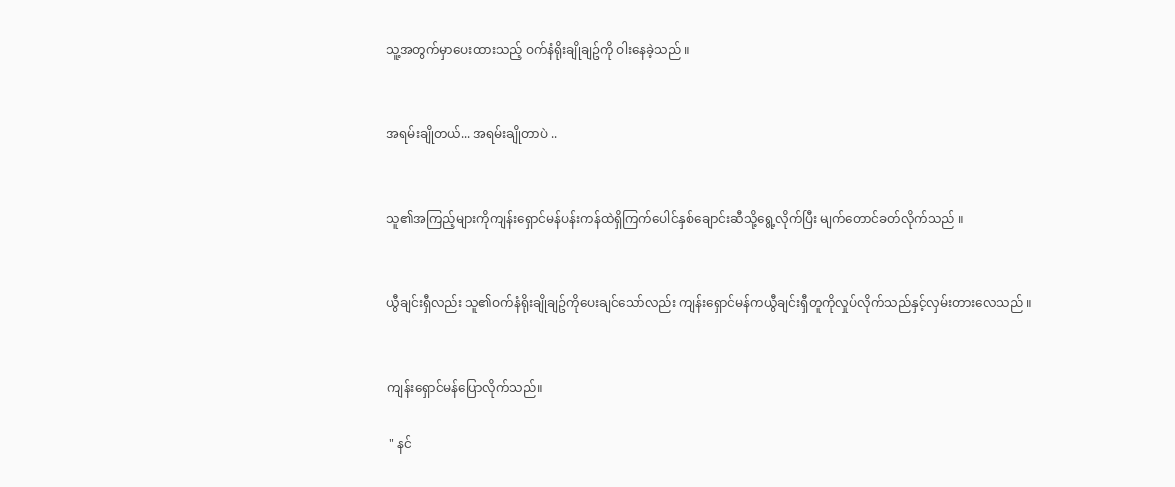သူ့အတွက်မှာပေးထားသည့် ဝက်နံရိုးချိုချဥ်ကို ဝါးနေခဲ့သည် ။


အရမ်းချိုတယ်... အရမ်းချိုတာပဲ ..


သူ၏အကြည့်များကိုကျန်းရှောင်မန်ပန်းကန်ထဲရှိကြက်ပေါင်နှစ်ချောင်းဆီသို့ရွေ့လိုက်ပြီး မျက်တောင်ခတ်လိုက်သည် ။


ယွီချင်းရှီလည်း သူ၏ဝက်နံရိုးချိုချဥ်ကိုပေးချင်သော်လည်း ကျန်းရှောင်မန်ကယွီချင်းရှီတူကိုလှုပ်လိုက်သည်နှင့်လှမ်းတားလေသည် ။


ကျန်းရှောင်မန်ပြောလိုက်သည်။

 " နင်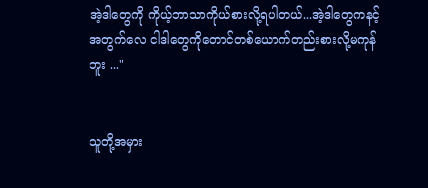အဲ့ဒါတွေကို ကိုယ့်ဘာသာကိုယ်စားလို့ရပါတယ်...အဲ့ဒါတွေကနင့်အတွက်လေ ငါဒါတွေကိုတောင်တစ်ယောက်တည်းစားလို့မကုန်ဘူး ..."


သူတို့အမှား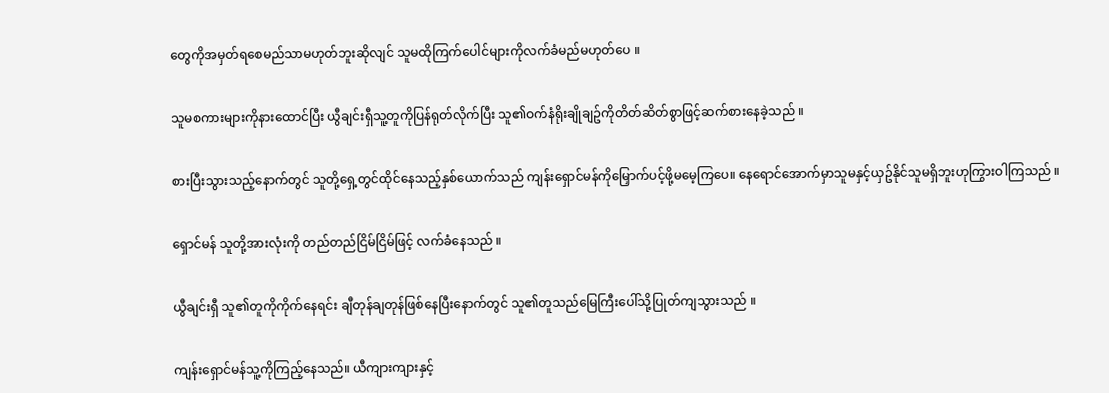တွေကိုအမှတ်ရစေမည်သာမဟုတ်ဘူးဆိုလျင် သူမထိုကြက်ပေါင်များကိုလက်ခံမည်မဟုတ်ပေ ။


သူမစကားများကိုနားထောင်ပြီး ယွီချင်းရှီသူ့တူကိုပြန်ရုတ်လိုက်ပြီး သူ၏ဝက်နံရိုးချိုချဥ်ကိုတိတ်ဆိတ်စွာဖြင့်ဆက်စားနေခဲ့သည် ။


စားပြီးသွားသည့်နောက်တွင် သူတို့ရှေ့တွင်ထိုင်နေသည့်နှစ်ယောက်သည် ကျန်းရှောင်မန်ကိုမြှောက်ပင့်ဖို့မမေ့ကြပေ။ နေရောင်အောက်မှာသူမနှင့်ယှဥ်နိုင်သူမရှိဘူးဟုကြွားဝါကြသည် ။


ရှောင်မန် သူတို့အားလုံးကို တည်တည်ငြိမ်ငြိမ်ဖြင့် လက်ခံနေသည် ။


ယွီချင်းရှီ သူ၏တူကိုကိုက်နေရင်း ချီတုန်ချတုန်ဖြစ်နေပြီးနောက်တွင် သူ၏တူသည်မြေကြီးပေါ်သို့ပြုတ်ကျသွားသည် ။


ကျန်းရှောင်မန်သူ့ကိုကြည့်နေသည်။ ယီကျားကျားနှင့်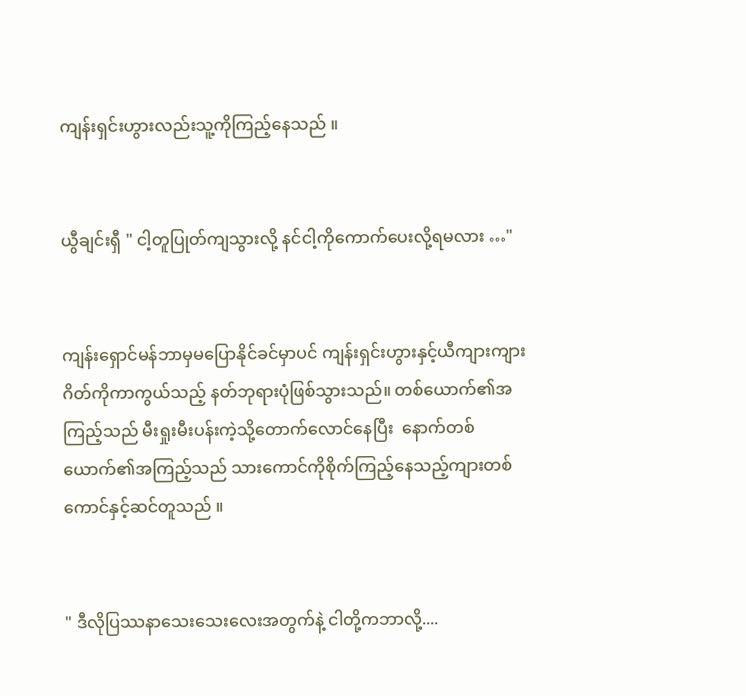ကျန်းရှင်းဟွားလည်းသူ့ကိုကြည့်နေသည် ။


ယွီချင်းရှီ " ငါ့တူပြုတ်ကျသွားလို့ နင်ငါ့ကိုကောက်ပေးလို့ရမလား …"


ကျန်းရှောင်မန်ဘာမှမပြောနိုင်ခင်မှာပင် ကျန်းရှင်းဟွားနှင့်ယီကျားကျားဂိတ်ကိုကာကွယ်သည့် နတ်ဘုရားပုံဖြစ်သွားသည်။ တစ်ယောက်၏အကြည့်သည် မီးရှုးမီးပန်းကဲ့သို့တောက်လောင်နေပြီး  နောက်တစ်ယောက်၏အကြည့်သည် သားကောင်ကိုစိုက်ကြည့်နေသည့်ကျားတစ်ကောင်နှင့်ဆင်တူသည် ။


" ဒီလိုပြဿနာသေးသေးလေးအတွက်နဲ့ ငါတို့ကဘာလို့....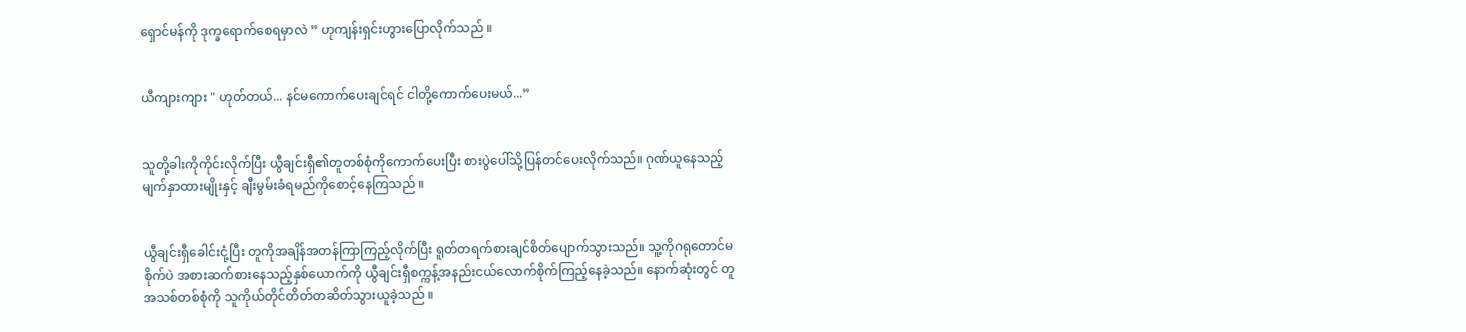ရှောင်မန်ကို ဒုက္ခရောက်စေရမှာလဲ ” ဟုကျန်းရှင်းဟွားပြောလိုက်သည် ။


ယီကျားကျား " ဟုတ်တယ်... နင်မကောက်ပေးချင်ရင် ငါတို့ကောက်ပေးမယ်...”


သူတို့ခါးကိုကိုင်းလိုက်ပြီး ယွီချင်းရှီ၏တူတစ်စုံကိုကောက်ပေးပြီး စားပွဲပေါ်သို့ပြန်တင်ပေးလိုက်သည်။ ဂုဏ်ယူနေသည့်မျက်နှာထားမျိုးနှင့် ချီးမွမ်းခံရမည်ကိုစောင့်နေကြသည် ။


ယွီချင်းရှီခေါင်းငုံ့ပြီး တူကိုအချိန်အတန်ကြာကြည့်လိုက်ပြီး ရူတ်တရက်စားချင်စိတ်ပျောက်သွားသည်။ သူ့ကိုဂရုတောင်မစိုက်ပဲ အစားဆက်စားနေသည့်နှစ်ယောက်ကို ယွီချင်းရှီစက္ကန့်အနည်းငယ်လောက်စိုက်ကြည့်နေခဲ့သည်။ နောက်ဆုံးတွင် တူအသစ်တစ်စုံကို သူကိုယ်တိုင်တိတ်တဆိတ်သွားယူခဲ့သည် ။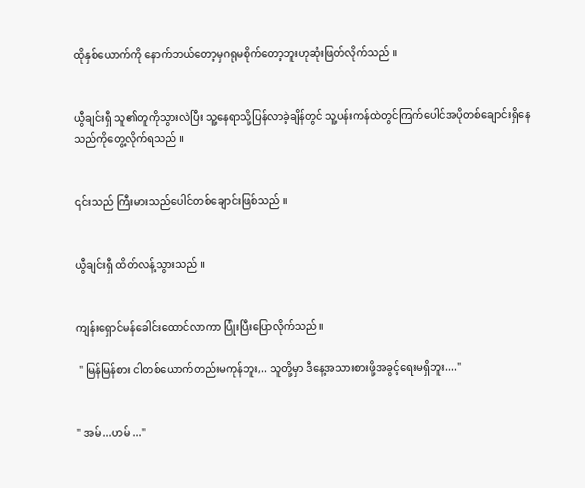ထိုနှစ်ယောက်ကို နောက်ဘယ်တော့မှဂရုမစိုက်တော့ဘူးဟုဆုံးဖြတ်လိုက်သည် ။


ယွီချင်းရှီ သူ၏တူကိုသွားလဲပြီး သူ့နေရာသို့ပြန်လာခဲ့ချိန်တွင် သူ့ပန်းကန်ထဲတွင်ကြက်ပေါင်အပိုတစ်ချောင်းရှိနေသည်ကိုတွေ့လိုက်ရသည် ။


၎င်းသည် ကြီးမားသည်ပေါင်တစ်ချောင်းဖြစ်သည် ။


ယွီချင်းရှီ ထိတ်လန့်သွားသည် ။


ကျန်းရှောင်မန်ခေါင်းထောင်လာကာ ပြုံးပြီးပြောလိုက်သည်။

 " မြန်မြန်စား ငါတစ်ယောက်တည်းမကုန်ဘူး,.. သူတို့မှာ ဒီနေ့အသားစားဖို့အခွင့်ရေးမရှိဘူး...."


" အမ်...ဟမ် ..."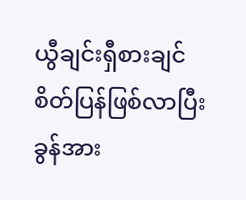ယွီချင်းရှီစားချင်စိတ်ပြန်ဖြစ်လာပြီး ခွန်အား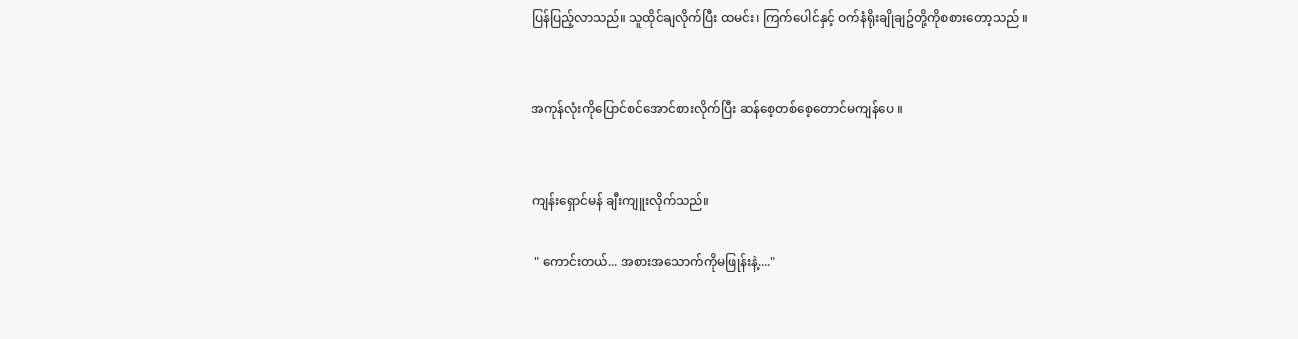ပြန်ပြည့်လာသည်။ သူထိုင်ချလိုက်ပြီး ထမင်း၊ ကြက်ပေါင်နှင့် ဝက်နံရိုးချိုချဥ်တို့ကိုစစားတော့သည် ။


အကုန်လုံးကိုပြောင်စင်အောင်စားလိုက်ပြီး ဆန်စေ့တစ်စေ့တောင်မကျန်ပေ ။


ကျန်းရှောင်မန် ချီးကျူးလိုက်သည်။

 " ကောင်းတယ်... အစားအသောက်ကိုမဖြုန်းနဲ့...."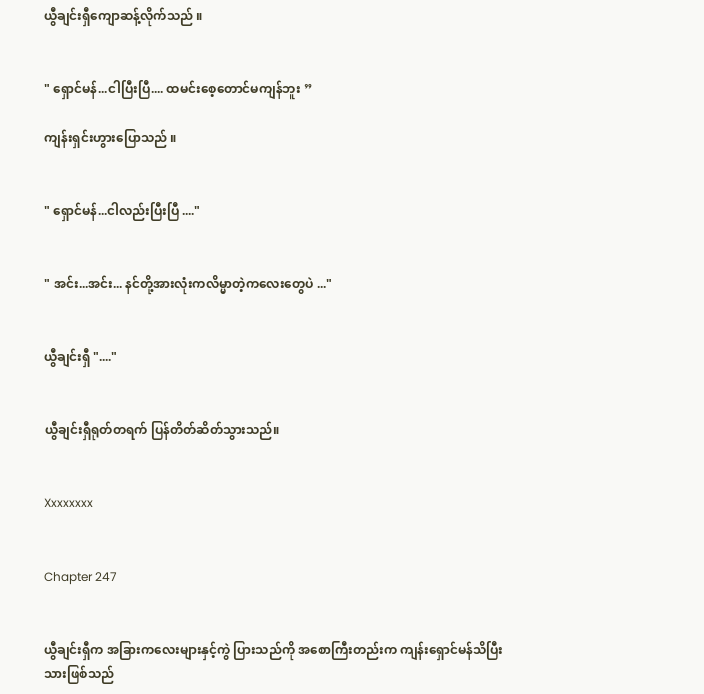ယွီချင်းရှီကျောဆန့်လိုက်သည် ။


" ရှောင်မန်...ငါပြီးပြီ.... ထမင်းစေ့တောင်မကျန်ဘူး ”

ကျန်းရှင်းဟွားပြောသည် ။


" ရှောင်မန်...ငါလည်းပြီးပြီ ...."


" အင်း...အင်း... နင်တို့အားလုံးကလိမ္မာတဲ့ကလေးတွေပဲ ..."


ယွီချင်းရှီ "...."


ယွီချင်းရှီရုတ်တရက် ပြန်တိတ်ဆိတ်သွားသည်။


Xxxxxxxx


Chapter 247


ယွီချင်းရှီက အခြားကလေးများနှင့်ကွဲ ပြားသည်ကို အစောကြီးတည်းက ကျန်းရှောင်မန်သိပြီးသားဖြစ်သည်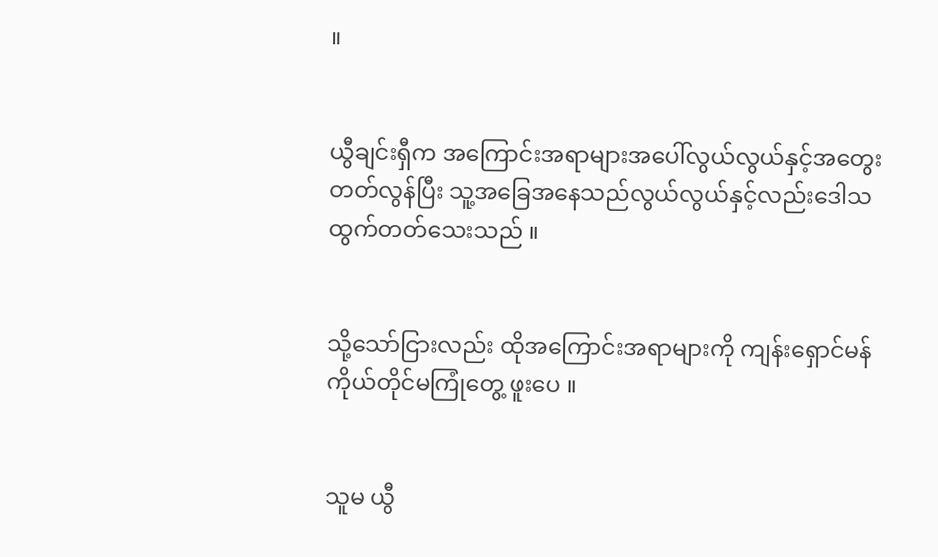။


ယွီချင်းရှီက အကြောင်းအရာများအပေါ်လွယ်လွယ်နှင့်အတွေးတတ်လွန်ပြီး သူ့အခြေအနေသည်လွယ်လွယ်နှင့်လည်းဒေါသထွက်တတ်သေးသည် ။


သို့သော်ငြားလည်း ထိုအကြောင်းအရာများကို ကျန်းရှောင်မန်ကိုယ်တိုင်မကြုံတွေ့ ဖူးပေ ။


သူမ ယွီ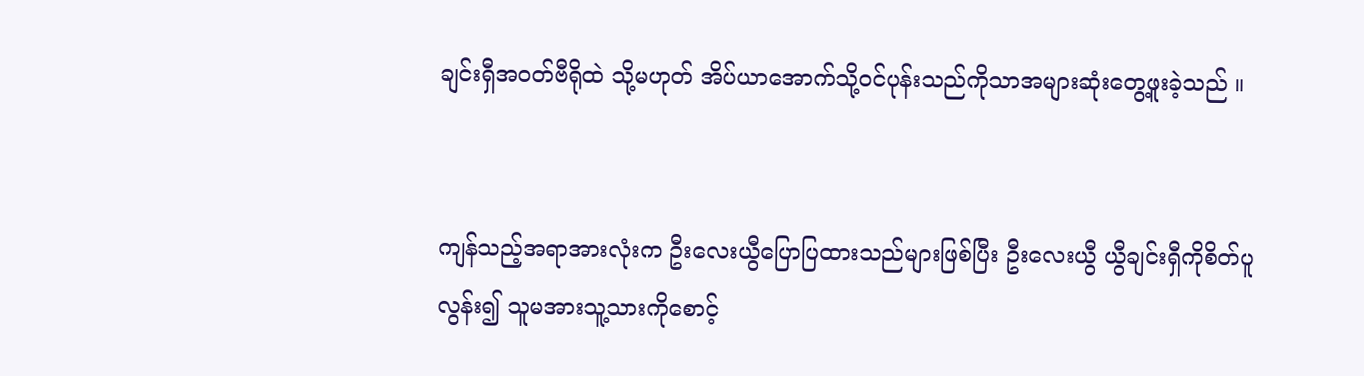ချင်းရှီအဝတ်ဗီရိုထဲ သို့မဟုတ် အိပ်ယာအောက်သို့ဝင်ပုန်းသည်ကိုသာအများဆုံးတွေ့ဖူးခဲ့သည် ။


ကျန်သည့်အရာအားလုံးက ဦးလေးယွီပြောပြထားသည်များဖြစ်ပြီး ဦးလေးယွီ ယွီချင်းရှီကိုစိတ်ပူလွန်း၍ သူမအားသူ့သားကိုစောင့်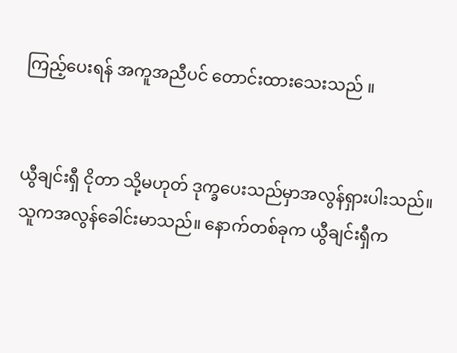ကြည့်ပေးရန် အကူအညီပင် တောင်းထားသေးသည် ။


ယွီချင်းရှီ ငိုတာ သို့မဟုတ် ဒုက္ခပေးသည်မှာအလွန်ရှားပါးသည်။ သူကအလွန်ခေါင်းမာသည်။ နောက်တစ်ခုက ယွီချင်းရှီက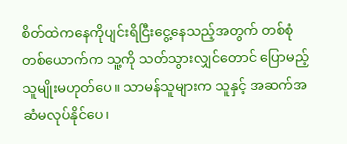စိတ်ထဲကနေကိုပျင်းရိငြီးငွေ့နေသည့်အတွက် တစ်စုံတစ်ယောက်က သူ့ကို သတ်သွားလျှင်တောင် ပြောမည့်သူမျိုးမဟုတ်ပေ။ သာမန်သူများက သူနှင့် အဆက်အဆံမလုပ်နိုင်ပေ၊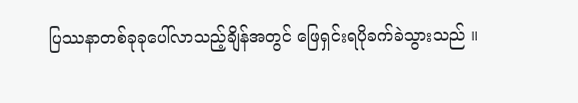ပြဿနာတစ်ခုခုပေါ်လာသည့်ချိန်အတွင် ဖြေရှင်းရပိုခက်ခဲသွားသည် ။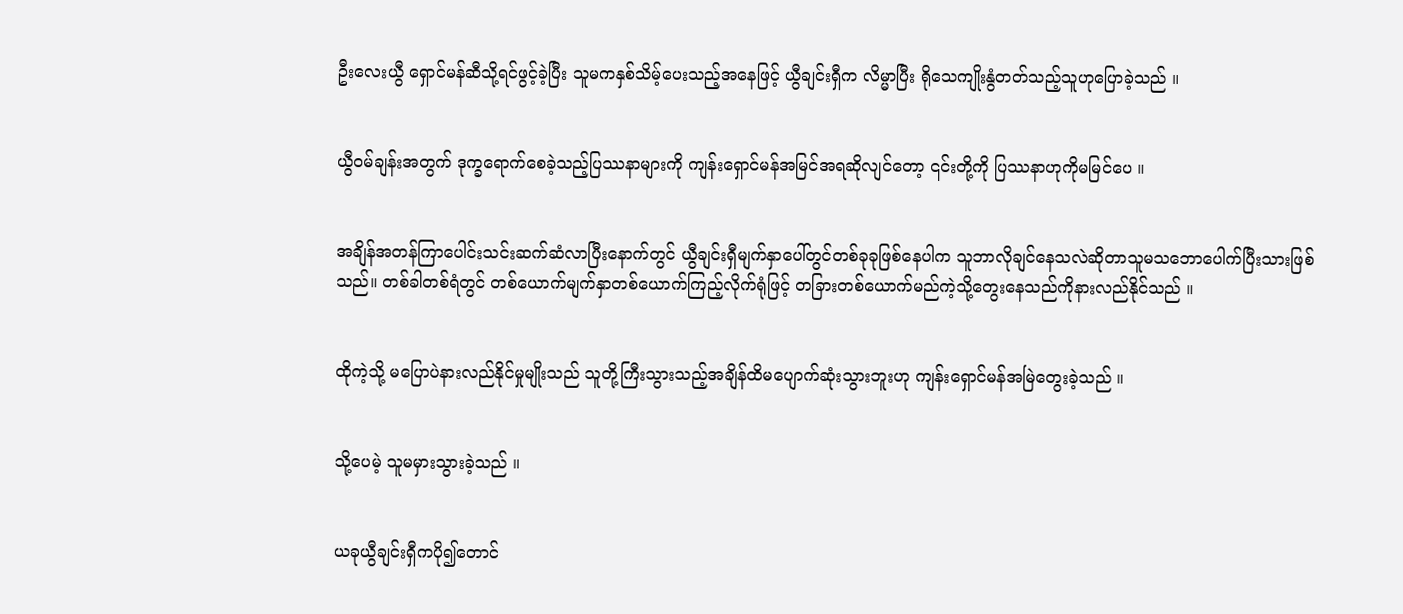ဦးလေးယွီ ရှောင်မန်ဆီသို့ရင်ဖွင့်ခဲ့ပြီး သူမကနှစ်သိမ့်ပေးသည့်အနေဖြင့် ယွီချင်းရှီက လိမ္မာပြီး ရိုသေကျိုးနွံတတ်သည့်သူဟုပြောခဲ့သည် ။


ယွီဝမ်ချန်းအတွက် ဒုက္ခရောက်စေခဲ့သည့်ပြဿနာများကို ကျန်းရှောင်မန်အမြင်အရဆိုလျင်တော့ ၎င်းတို့ကို ပြဿနာဟုကိုမမြင်ပေ ။


အချိန်အတန်ကြာပေါင်းသင်းဆက်ဆံလာပြီးနောက်တွင် ယွီချင်းရှီမျက်နှာပေါ်တွင်တစ်ခုခုဖြစ်နေပါက သူဘာလိုချင်နေသလဲဆိုတာသူမသဘောပေါက်ပြီးသားဖြစ်သည်။ တစ်ခါတစ်ရံတွင် တစ်ယောက်မျက်နှာတစ်ယောက်ကြည့်လိုက်ရုံဖြင့် တခြားတစ်ယောက်မည်ကဲ့သို့တွေးနေသည်ကိုနားလည်နိုင်သည် ။


ထိုကဲ့သို့ မပြောပဲနားလည်နိုင်မှုမျိုးသည် သူတို့ကြီးသွားသည့်အချိန်ထိမပျောက်ဆုံးသွားဘူးဟု ကျန်းရှောင်မန်အမြဲတွေးခဲ့သည် ။


သို့ပေမဲ့ သူမမှားသွားခဲ့သည် ။


ယခုယွီချင်းရှီကပို၍တောင်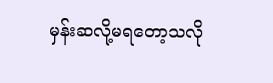မှန်းဆလို့မရတော့သလို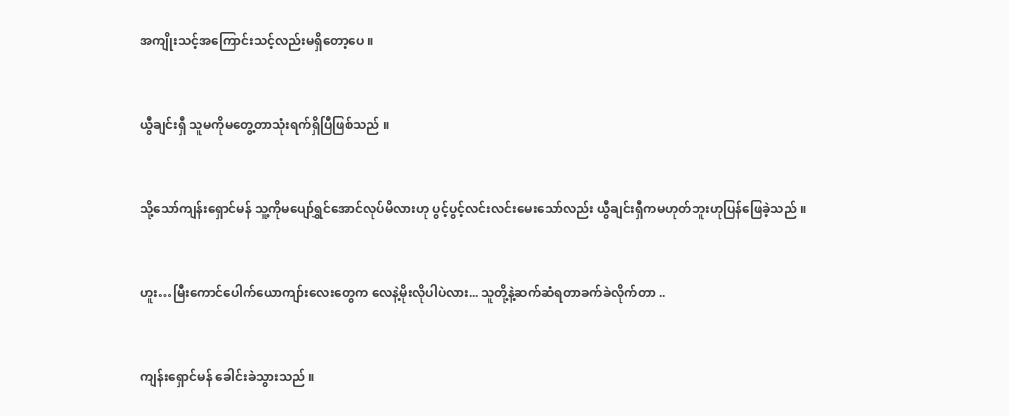အကျိုးသင့်အကြောင်းသင့်လည်းမရှိတော့ပေ ။


ယွီချင်းရှီ သူမကိုမတွေ့တာသုံးရက်ရှိပြီဖြစ်သည် ။


သို့သော်ကျန်းရှောင်မန် သူ့ကိုမပျော်ရွှင်အောင်လုပ်မိလားဟု ပွင့်ပွင့်လင်းလင်းမေးသော်လည်း ယွီချင်းရှီကမဟုတ်ဘူးဟုပြန်ဖြေခဲ့သည် ။


ဟူး…မြီးကောင်ပေါက်ယောကျာ်းလေးတွေက လေနဲ့မိုးလိုပါပဲလား... သူတို့နဲ့ဆက်ဆံရတာခက်ခဲလိုက်တာ ..


ကျန်းရှောင်မန် ခေါင်းခဲသွားသည် ။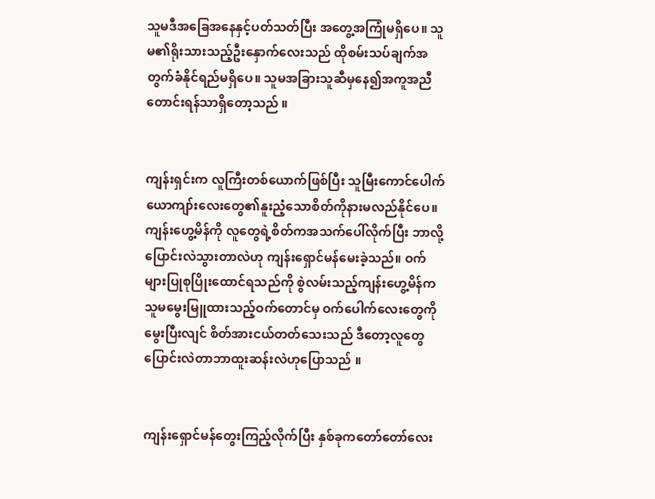သူမဒီအခြေအနေနှင့်ပတ်သတ်ပြီး အတွေ့အကြုံမရှိပေ။ သူမ၏ရိုးသားသည့်ဦးနှောက်လေးသည် ထိုစမ်းသပ်ချက်အတွက်ခံနိုင်ရည်မရှိပေ။ သူမအခြားသူဆီမှနေ၍အကူအညီတောင်းရန်သာရှိတော့သည် ။


ကျန်းရှင်းက လူကြီးတစ်ယောက်ဖြစ်ပြီး သူမြီးကောင်ပေါက်ယောကျာ်းလေးတွေ၏နူးညံ့သောစိတ်ကိုနားမလည်နိုင်ပေ။ ကျန်းဟွေ့မိန်ကို လူတွေရဲ့စိတ်ကအသက်ပေါ်လိုက်ပြီး ဘာလို့ပြောင်းလဲသွားတာလဲဟု ကျန်းရှောင်မန်မေးခဲ့သည်။ ဝက်များပြုစုပြိုးထောင်ရသည်ကို စွဲလမ်းသည့်ကျန်းဟွေ့မိန်က သူမမွေးမြူထားသည့်ဝက်တောင်မှ ဝက်ပေါက်လေးတွေကိုမွေးပြီးလျင် စိတ်အားငယ်တတ်သေးသည် ဒီတော့လူတွေပြောင်းလဲတာဘာထူးဆန်းလဲဟုပြောသည် ။


ကျန်းရှောင်မန်တွေးကြည့်လိုက်ပြီး နှစ်ခုကတော်တော်လေး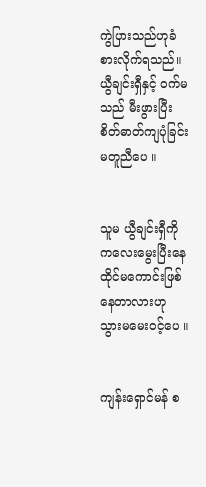ကွဲပြားသည်ဟုခံစားလိုက်ရသည်။ ယွီချင်းရှီနှင့် ဝက်မသည် မီးဖွားပြီးစိတ်ဓာတ်ကျပုံခြင်းမတူညီပေ ။


သူမ ယွီချင်းရှီကို ကလေးမွေးပြီးနေထိုင်မကောင်းဖြစ်နေတာလားဟု သွားမမေးဝင့်ပေ ။


ကျန်းရှောင်မန် စ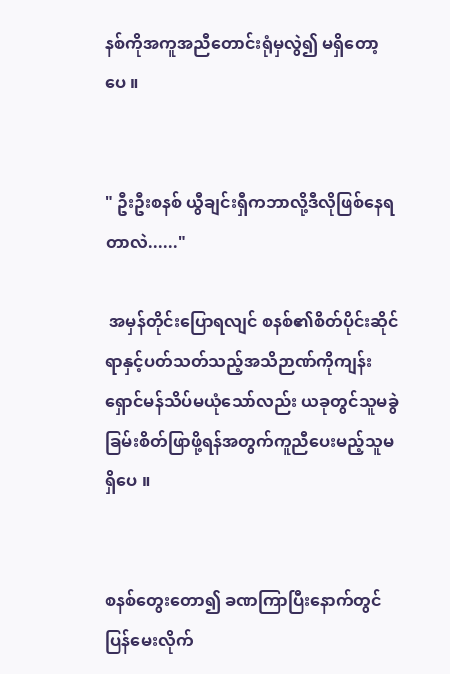နစ်ကိုအကူအညီတောင်းရုံမှလွဲ၍ မရှိတော့ပေ ။


" ဦးဦးစနစ် ယွီချင်းရှီကဘာလို့ဒီလိုဖြစ်နေရတာလဲ......"

 အမှန်တိုင်းပြောရလျင် စနစ်၏စိတ်ပိုင်းဆိုင်ရာနှင့်ပတ်သတ်သည့်အသိဉာဏ်ကိုကျန်းရှောင်မန်သိပ်မယုံသော်လည်း ယခုတွင်သူမခွဲခြမ်းစိတ်ဖြာဖို့ရန်အတွက်ကူညီပေးမည့်သူမရှိပေ ။


စနစ်တွေးတော၍ ခဏကြာပြီးနောက်တွင် ပြန်မေးလိုက်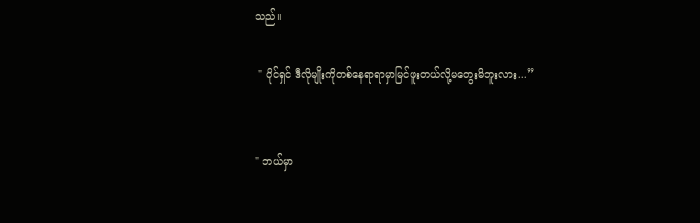သည်။

 " ပိုင်ရှင် ဒီလိုမျိုးကိုတစ်နေရာရာမှာမြင်ဖူးတယ်လို့မတွေးမိဘူးလား...”


" ဘယ်မှာ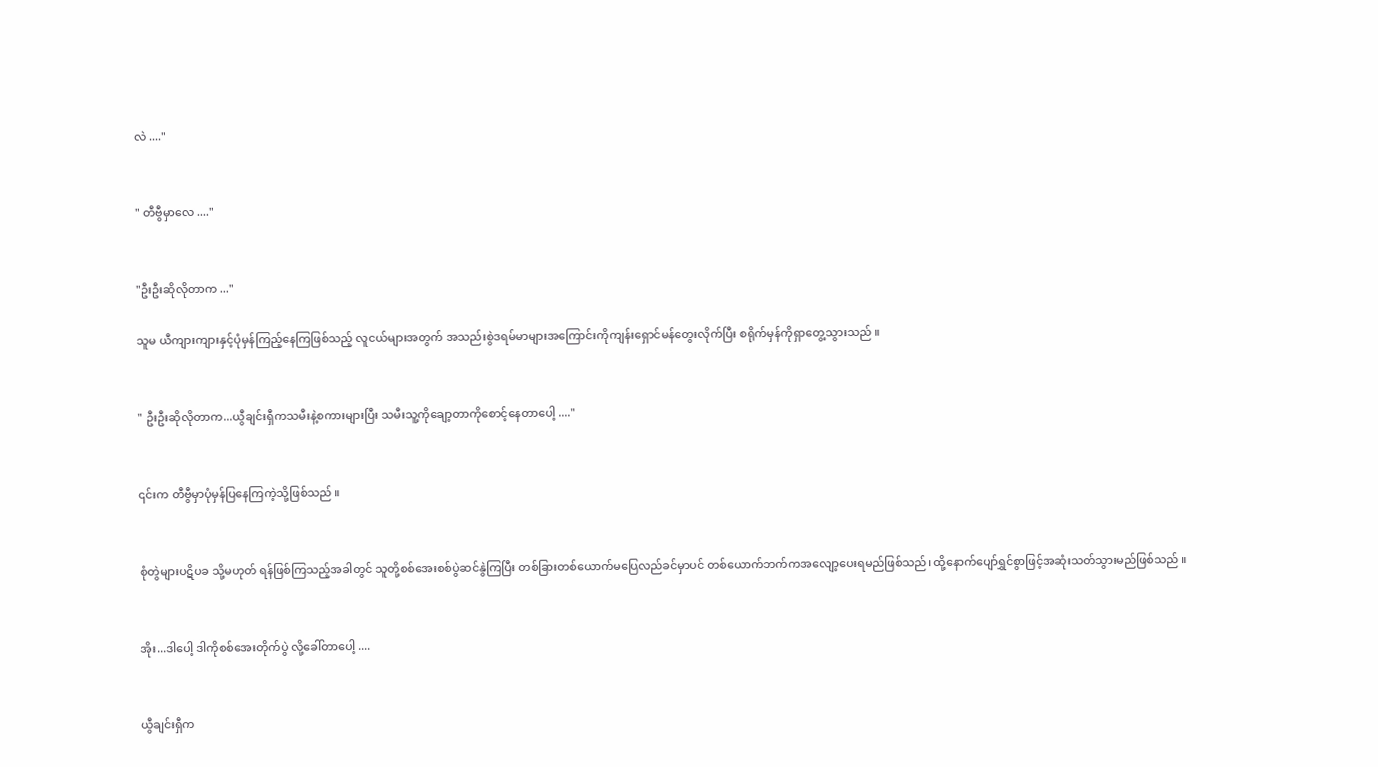လဲ ...."


" တီဗွီမှာလေ ...."


"ဦးဦးဆိုလိုတာက ..."

သူမ ယီကျားကျားနှင့်ပုံမှန်ကြည့်နေကြဖြစ်သည့် လူငယ်များအတွက် အသည်းစွဲဒရမ်မာများအကြောင်းကိုကျန်းရှောင်မန်တွေးလိုက်ပြီး စရိုက်မှန်ကိုရှာတွေ့သွားသည် ။


" ဦးဦးဆိုလိုတာက...ယွီချင်းရှီကသမီးနဲ့စကားများပြီး သမီးသူ့ကိုချော့တာကိုစောင့်နေတာပေါ့ ...."


၎င်းက တီဗွီမှာပုံမှန်ပြနေကြကဲ့သို့ဖြစ်သည် ။


စုံတွဲများပဋိပခ သို့မဟုတ် ရန်ဖြစ်ကြသည့်အခါတွင် သူတို့စစ်အေးစစ်ပွဲဆင်နွဲကြပြီး တစ်ခြားတစ်ယောက်မပြေလည်ခင်မှာပင် တစ်ယောက်ဘက်ကအလျော့ပေးရမည်ဖြစ်သည်၊ ထို့နောက်ပျော်ရွှင်စွာဖြင့်အဆုံးသတ်သွားမည်ဖြစ်သည် ။


အိုး...ဒါပေါ့ ဒါကိုစစ်အေးတိုက်ပွဲ လို့ခေါ်တာပေါ့ ....


ယွီချင်းရှီက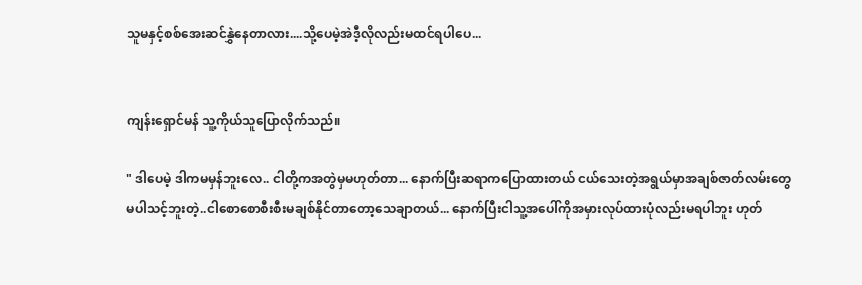သူမနှင့်စစ်အေးဆင်နွှဲနေတာလား....သို့ပေမဲ့အဲဒီ့လိုလည်းမထင်ရပါပေ...


ကျန်းရှောင်မန် သူ့ကိုယ်သူပြောလိုက်သည်။

" ဒါပေမဲ့ ဒါကမမှန်ဘူးလေ.. ငါတို့ကအတွဲမှမဟုတ်တာ... နောက်ပြီးဆရာကပြောထားတယ် ငယ်သေးတဲ့အရွယ်မှာအချစ်ဇာတ်လမ်းတွေမပါသင့်ဘူးတဲ့..ငါစောစောစီးစီးမချစ်နိုင်တာတော့သေချာတယ်... နောက်ပြီးငါသူ့အပေါ်ကိုအမှားလုပ်ထားပုံလည်းမရပါဘူး ဟုတ်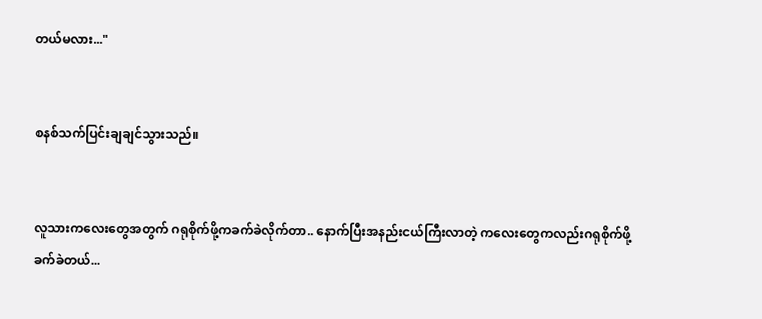တယ်မလား..."


စနစ်သက်ပြင်းချချင်သွားသည်။


လူသားကလေးတွေအတွက် ဂရုစိုက်ဖို့ကခက်ခဲလိုက်တာ.. နောက်ပြီးအနည်းငယ်ကြီးလာတဲ့ ကလေးတွေကလည်းဂရုစိုက်ဖို့ခက်ခဲတယ်...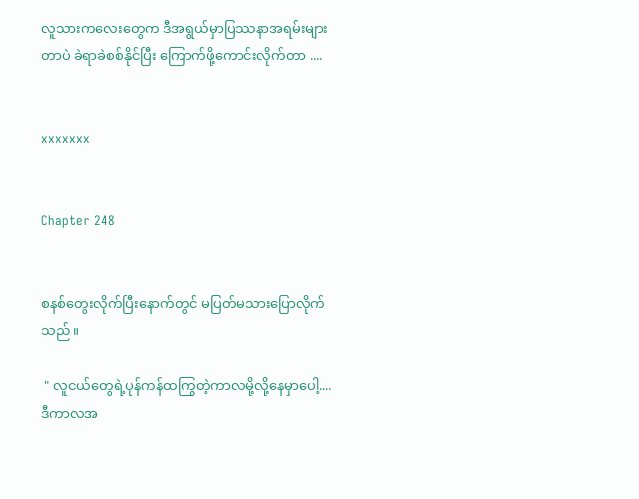လူသားကလေးတွေက ဒီအရွယ်မှာပြဿနာအရမ်းများတာပဲ ခဲရာခဲစစ်နိုင်ပြီး ကြောက်ဖို့ကောင်းလိုက်တာ ....


xxxxxxx


Chapter 248


စနစ်တွေးလိုက်ပြီးနောက်တွင် မပြတ်မသားပြောလိုက်သည်။

 " လူငယ်တွေရဲ့ပုန်ကန်ထကြွတဲ့ကာလမို့လို့နေမှာပေါ့.... ဒီကာလအ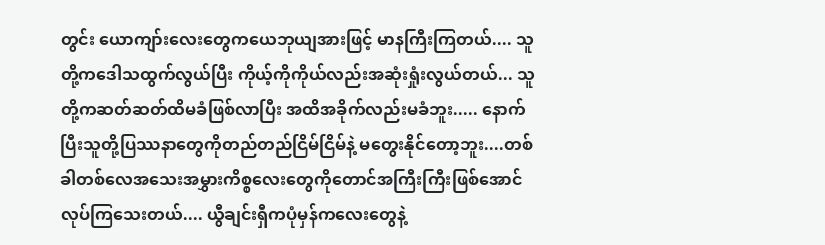တွင်း ယောကျာ်းလေးတွေကယေဘုယျအားဖြင့် မာနကြီးကြတယ်.... သူတို့ကဒေါသထွက်လွယ်ပြီး ကိုယ့်ကိုကိုယ်လည်းအဆုံးရှုံးလွယ်တယ်... သူတို့ကဆတ်ဆတ်ထိမခံဖြစ်လာပြီး အထိအခိုက်လည်းမခံဘူး..... နောက်ပြီးသူတို့ပြဿနာတွေကိုတည်တည်ငြိမ်ငြိမ်နဲ့ မတွေးနိုင်တော့ဘူး....တစ်ခါတစ်လေအသေးအမွှားကိစ္စလေးတွေကိုတောင်အကြီးကြီးဖြစ်အောင်လုပ်ကြသေးတယ်.... ယွီချင်းရှီကပုံမှန်ကလေးတွေနဲ့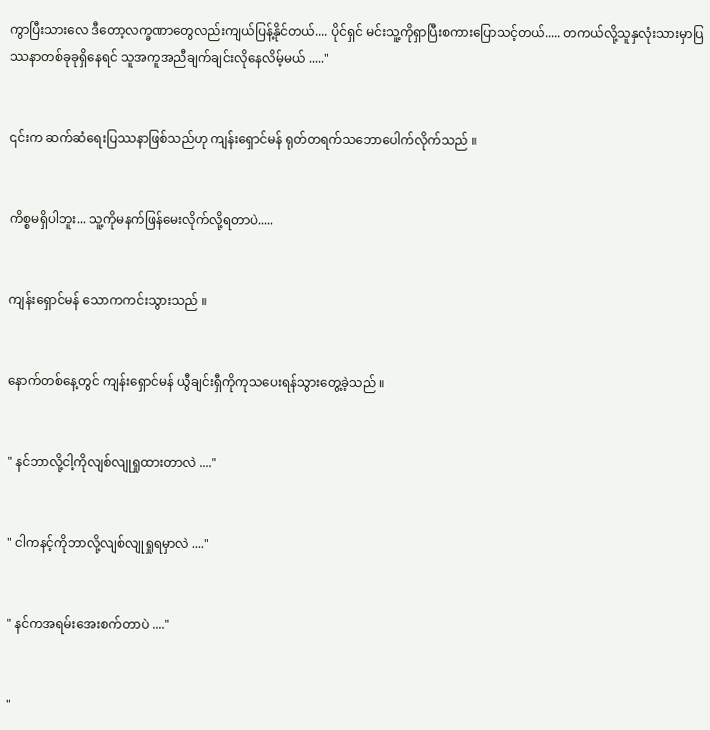ကွာပြီးသားလေ ဒီတော့လက္ခဏာတွေလည်းကျယ်ပြန့်နိုင်တယ်.... ပိုင်ရှင် မင်းသူ့ကိုရှာပြီးစကားပြောသင့်တယ်..... တကယ်လို့သူနှလုံးသားမှာပြဿနာတစ်ခုခုရှိနေရင် သူအကူအညီချက်ချင်းလိုနေလိမ့်မယ် ....."


၎င်းက ဆက်ဆံရေးပြဿနာဖြစ်သည်ဟု ကျန်းရှောင်မန် ရုတ်တရက်သဘောပေါက်လိုက်သည် ။


ကိစ္စမရှိပါဘူး... သူ့ကိုမနက်ဖြန်မေးလိုက်လို့ရတာပဲ.....


ကျန်းရှောင်မန် သောကကင်းသွားသည် ။


နောက်တစ်နေ့တွင် ကျန်းရှောင်မန် ယွီချင်းရှီကိုကုသပေးရန်သွားတွေ့ခဲ့သည် ။


" နင်ဘာလို့ငါ့ကိုလျစ်လျုရှုထားတာလဲ ...."


" ငါကနင့်ကိုဘာလို့လျစ်လျုရှုရမှာလဲ ...."


" နင်ကအရမ်းအေးစက်တာပဲ ...."


"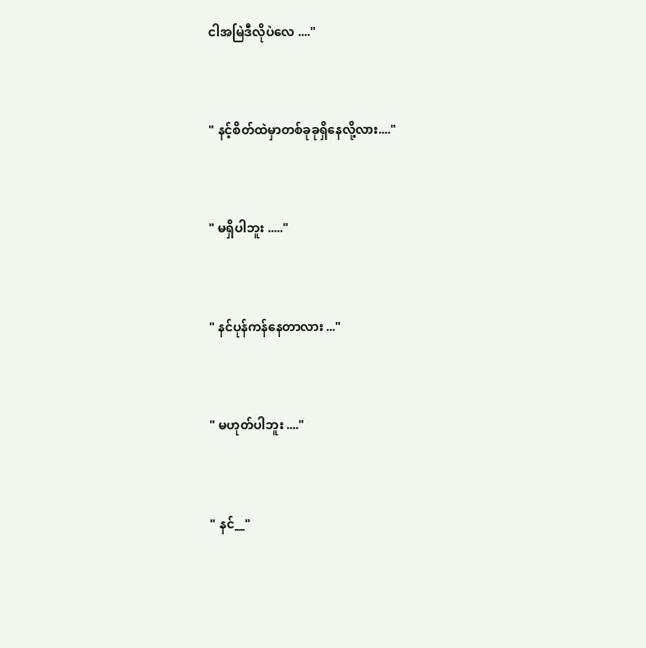ငါအမြဲဒီလိုပဲလေ ...."


" နင့်စိတ်ထဲမှာတစ်ခုခုရှိနေလို့လား...."


" မရှိပါဘူး ....."


" နင်ပုန်ကန်နေတာလား ..."


" မဟုတ်ပါဘူး ...."


" နင်__"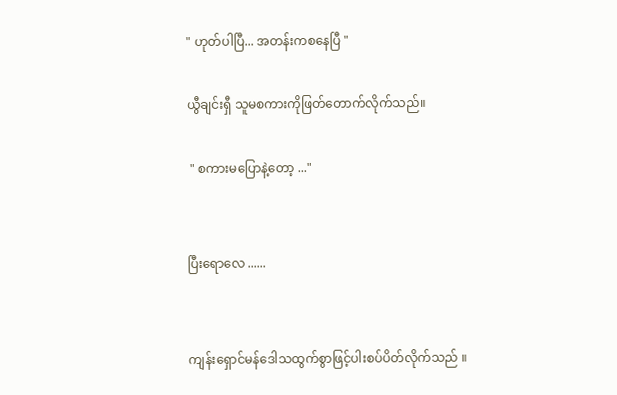" ဟုတ်ပါပြီ... အတန်းကစနေပြီ "

ယွီချင်းရှီ သူမစကားကိုဖြတ်တောက်လိုက်သည်။

 " စကားမပြောနဲ့တော့ ..."


ပြီးရောလေ ......


ကျန်းရှောင်မန်ဒေါသထွက်စွာဖြင့်ပါးစပ်ပိတ်လိုက်သည် ။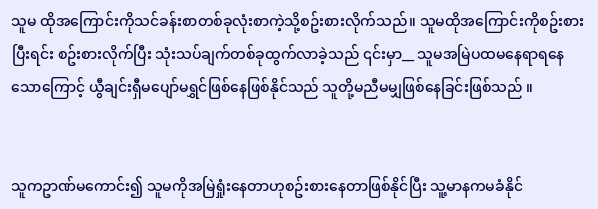သူမ ထိုအကြောင်းကိုသင်ခန်းစာတစ်ခုလုံးစာကဲ့သို့စဥ်းစားလိုက်သည်။ သူမထိုအကြောင်းကိုစဥ်းစားပြီးရင်း စဥ်းစားလိုက်ပြီး သုံးသပ်ချက်တစ်ခုထွက်လာခဲ့သည် ၎င်းမှာ__ သူမအမြဲပထမနေရာရနေသောကြောင့် ယွီချင်းရှီမပျော်မရွှင်ဖြစ်နေဖြစ်နိုင်သည် သူတို့မညီမမျှဖြစ်နေခြင်းဖြစ်သည် ။


သူကဥာဏ်မကောင်း၍ သူမကိုအမြဲရှုံးနေတာဟုစဥ်းစားနေတာဖြစ်နိုင်ပြီး သူ့မာနကမခံနိုင်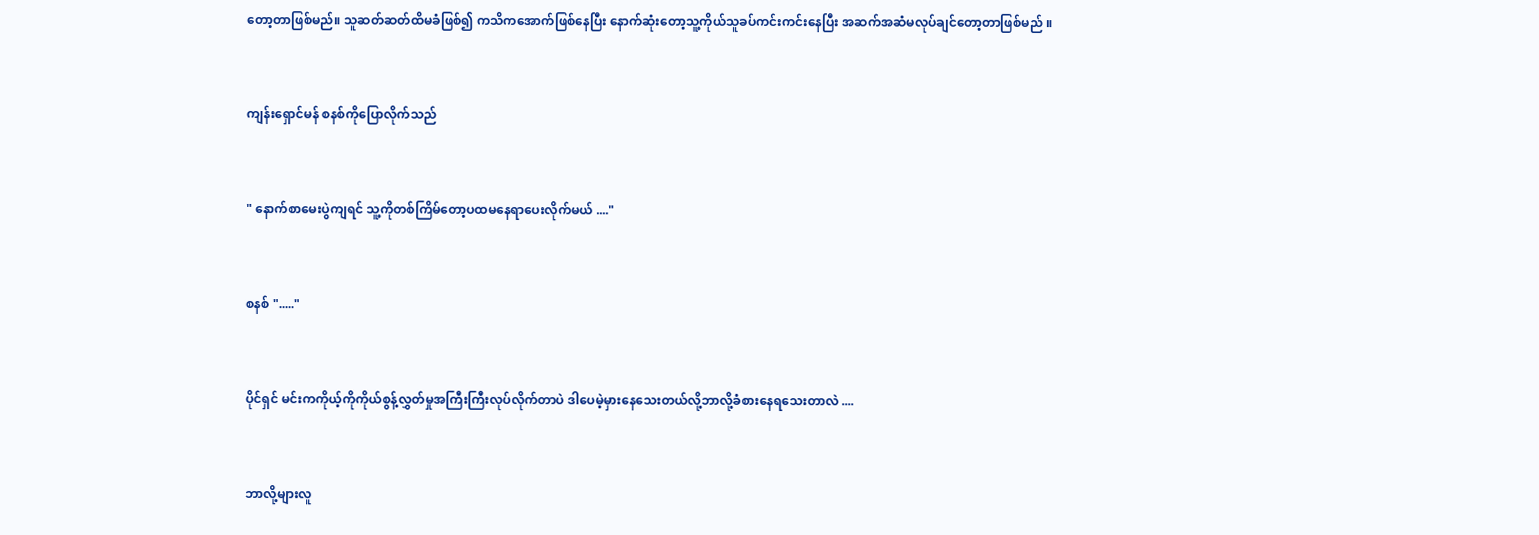တော့တာဖြစ်မည်။ သူဆတ်ဆတ်ထိမခံဖြစ်၍ ကသိကအောက်ဖြစ်နေပြီး နောက်ဆုံးတော့သူ့ကိုယ်သူခပ်ကင်းကင်းနေပြီး အဆက်အဆံမလုပ်ချင်တော့တာဖြစ်မည် ။


ကျန်းရှောင်မန် စနစ်ကိုပြောလိုက်သည်


" နောက်စာမေးပွဲကျရင် သူ့ကိုတစ်ကြိမ်တော့ပထမနေရာပေးလိုက်မယ် ...."


စနစ် "....."


ပိုင်ရှင် မင်းကကိုယ့်ကိုကိုယ်စွန့်လွှတ်မှုအကြီးကြီးလုပ်လိုက်တာပဲ ဒါပေမဲ့မှားနေသေးတယ်လို့ဘာလို့ခံစားနေရသေးတာလဲ ....


ဘာလို့များလူ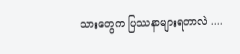သားတွေက ပြဿနာများရတာလဲ ....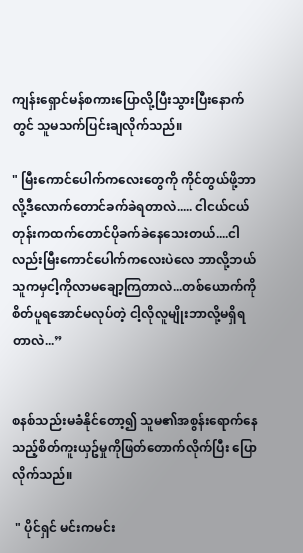ကျန်းရှောင်မန်စကားပြောလို့ပြီးသွားပြီးနောက်တွင် သူမသက်ပြင်းချလိုက်သည်။

" မြီးကောင်ပေါက်ကလေးတွေကို ကိုင်တွယ်ဖို့ဘာလို့ဒီလောက်တောင်ခက်ခဲရတာလဲ..... ငါငယ်ငယ်တုန်းကထက်တောင်ပိုခက်ခဲနေသေးတယ်....ငါလည်းမြီးကောင်ပေါက်ကလေးပဲလေ ဘာလို့ဘယ်သူကမှငါ့ကိုလာမချော့ကြတာလဲ...တစ်ယောက်ကိုစိတ်ပူရအောင်မလုပ်တဲ့ ငါ့လိုလူမျိုးဘာလို့မရှိရတာလဲ...”


စနစ်သည်းမခံနိုင်တော့၍ သူမ၏အစွန်းရောက်နေသည့်စိတ်ကူးယှဥ်မှုကိုဖြတ်တောက်လိုက်ပြီး ပြောလိုက်သည်။

 " ပိုင်ရှင် မင်းကမင်း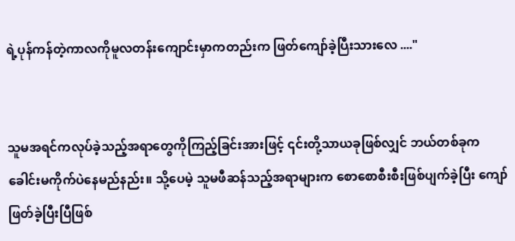ရဲ့ပုန်ကန်တဲ့ကာလကိုမူလတန်းကျောင်းမှာကတည်းက ဖြတ်ကျော်ခဲ့ပြီးသားလေ ...."


သူမအရင်ကလုပ်ခဲ့သည့်အရာတွေကိုကြည့်ခြင်းအားဖြင့် ၎င်းတို့သာယခုဖြစ်လျှင် ဘယ်တစ်ခုကခေါင်းမကိုက်ပဲနေမည်နည်း။ သို့ပေမဲ့ သူမဖီဆန်သည့်အရာများက စောစောစီးစီးဖြစ်ပျက်ခဲ့ပြီး ကျော်ဖြတ်ခဲ့ပြီးပြီဖြစ်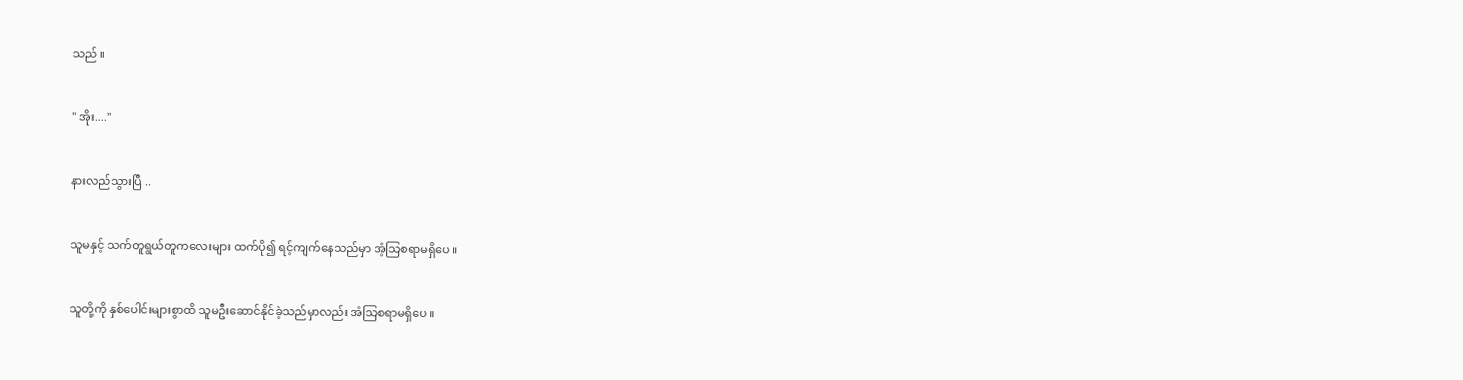သည် ။


" အိုး...."


နားလည်သွားပြီ ..


သူမနှင့် သက်တူရွယ်တူကလေးများ ထက်ပို၍ ရင့်ကျက်နေသည်မှာ အံ့သြစရာမရှိပေ ။


သူတို့ကို နှစ်ပေါင်းများစွာထိ သူမဦးဆောင်နိုင်ခဲ့သည်မှာလည်း အံသြစရာမရှိပေ ။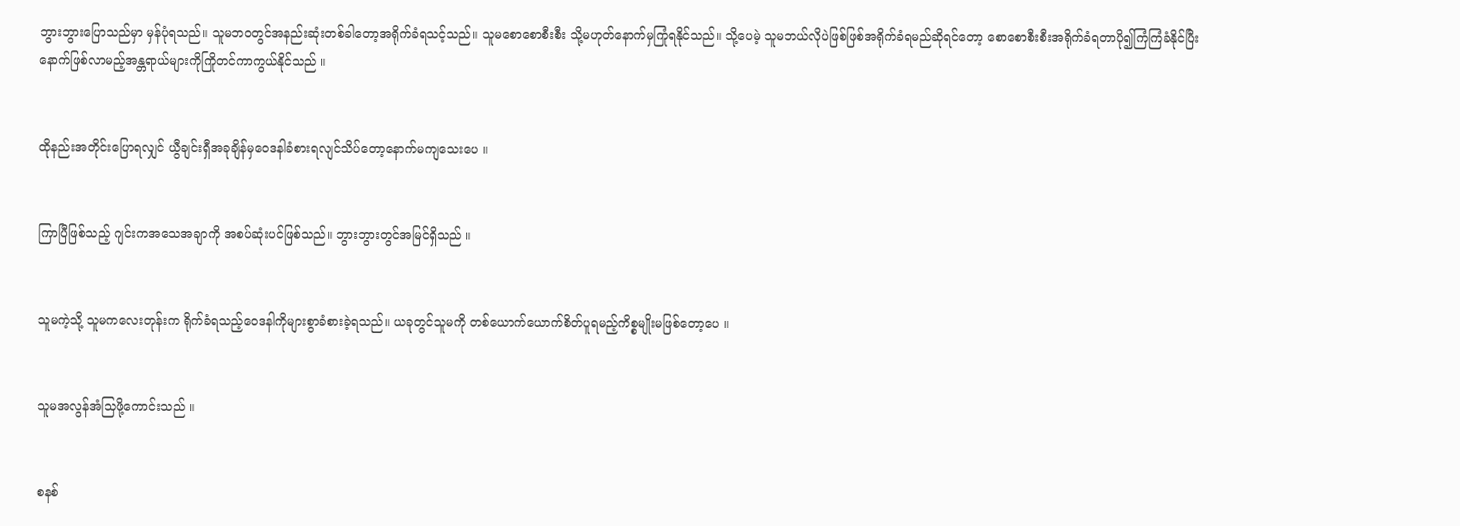ဘွားဘွားပြောသည်မှာ မှန်ပုံရသည်။ သူမဘဝတွင်အနည်းဆုံးတစ်ခါတော့အရိုက်ခံရသင့်သည်။ သူမစောစောစီးစီး သို့မဟုတ်နောက်မှကြုံရနိုင်သည်။ သို့ပေမဲ့ သူမဘယ်လိုပဲဖြစ်ဖြစ်အရိုက်ခံရမည်ဆိုရင်တော့ စောစောစီးစီးအရိုက်ခံရတာပို၍ကြံကြံခံနိုင်ပြီး နောက်ဖြစ်လာမည့်အန္တရာယ်များကိုကြိုတင်ကာကွယ်နိုင်သည် ။


ထိုနည်းအတိုင်းပြောရလျှင် ယွီချင်းရှီအခုချိန်မှဝေဒနါခံစားရလျင်သိပ်တော့နောက်မကျသေးပေ ။


ကြာပြီဖြစ်သည့် ဂျင်းကအသေအချာကို အစပ်ဆုံးပင်ဖြစ်သည်။ ဘွားဘွားတွင်အမြင်ရှိသည် ။


သူမကဲ့သို့ သူမကလေးတုန်းက ရိုက်ခံရသည့်ဝေဒနါကိုများစွာခံစားခဲ့ရသည်။ ယခုတွင်သူမကို တစ်ယောက်ယောက်စိတ်ပူရမည့်ကိစ္စမျိုးမဖြစ်တော့ပေ ။


သူမအလွန်အံသြဖို့ကောင်းသည် ။


စနစ်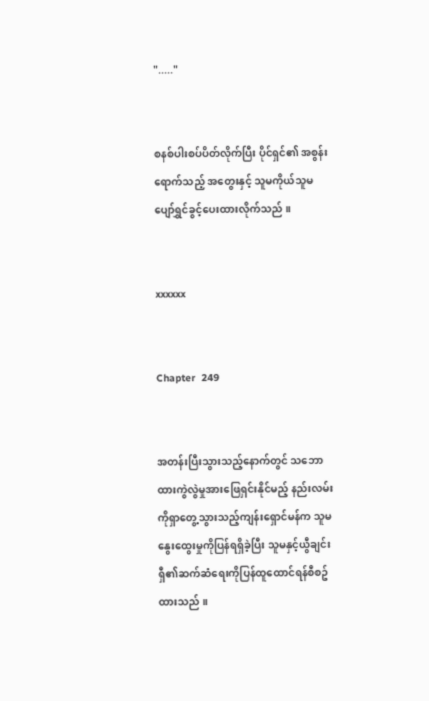"....."


စနစ်ပါးစပ်ပိတ်လိုက်ပြီး ပိုင်ရှင်၏ အစွန်းရောက်သည့် အတွေးနှင့် သူမကိုယ်သူမပျော်ရွှင်ခွင့်ပေးထားလိုက်သည် ။


xxxxxx


Chapter  249


အတန်းပြီးသွားသည့်နောက်တွင် သဘောထားကွဲလွဲမှုအားဖြေရှင်းနိုင်မည့် နည်းလမ်းကိုရှာတွေ့သွားသည့်ကျန်းရှောင်မန်က သူမနွေးထွေးမှုကိုပြန်ရရှိခဲ့ပြီး သူမနှင့်ယွီချင်းရှီ၏ဆက်ဆံရေးကိုပြန်ထူထောင်ရန်စီစဥ်ထားသည် ။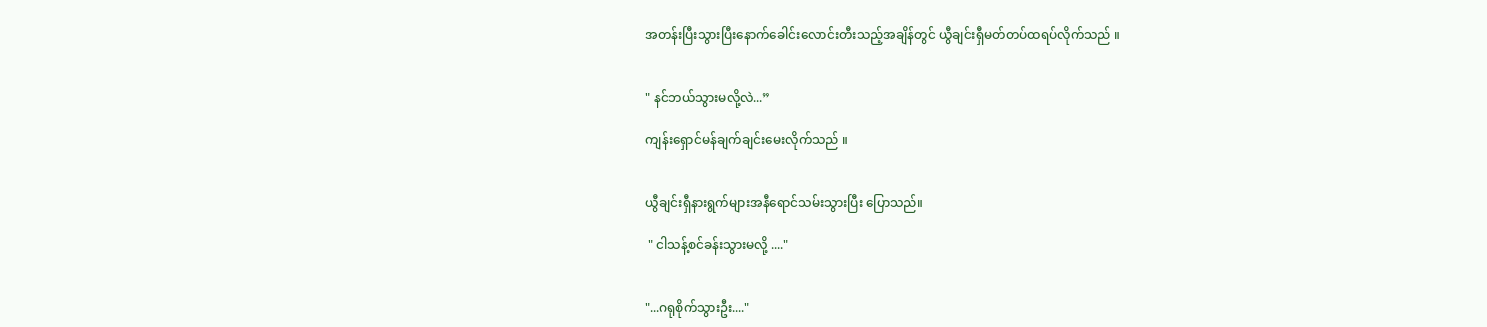အတန်းပြီးသွားပြီးနောက်ခေါင်းလောင်းတီးသည့်အချိန်တွင် ယွီချင်းရှီမတ်တပ်ထရပ်လိုက်သည် ။


" နင်ဘယ်သွားမလို့လဲ...”

ကျန်းရှောင်မန်ချက်ချင်းမေးလိုက်သည် ။


ယွီချင်းရှီနားရွက်များအနီရောင်သမ်းသွားပြီး ပြောသည်။

 " ငါသန့်စင်ခန်းသွားမလို့ ...."


"...ဂရုစိုက်သွားဦး...."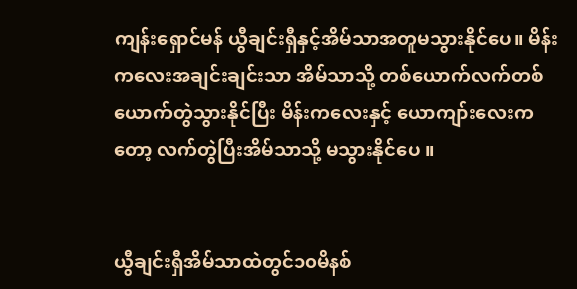ကျန်းရှောင်မန် ယွီချင်းရှီနှင့်အိမ်သာအတူမသွားနိုင်ပေ။ မိန်းကလေးအချင်းချင်းသာ အိမ်သာသို့ တစ်ယောက်လက်တစ်ယောက်တွဲသွားနိုင်ပြီး မိန်းကလေးနှင့် ယောကျာ်းလေးကတော့ လက်တွဲပြီးအိမ်သာသို့ မသွားနိုင်ပေ ။


ယွီချင်းရှီအိမ်သာထဲတွင်၁၀မိနစ်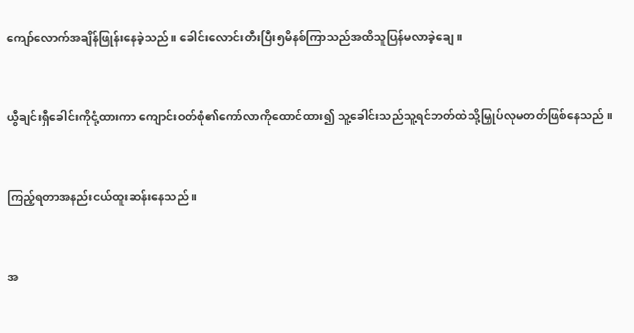ကျော်လောက်အချိန်ဖြုန်းနေခဲ့သည်။ ခေါင်းလောင်းတီးပြီး၅မိနစ်ကြာသည်အထိသူပြန်မလာခဲ့ချေ ။


ယွီချင်းရှီခေါင်းကိုငုံ့ထားကာ ကျောင်းဝတ်စုံ၏ကော်လာကိုထောင်ထား၍ သူ့ခေါင်းသည်သူ့ရင်ဘတ်ထဲသို့မြှုပ်လုမတတ်ဖြစ်နေသည် ။


ကြည့်ရတာအနည်းငယ်ထူးဆန်းနေသည် ။


အ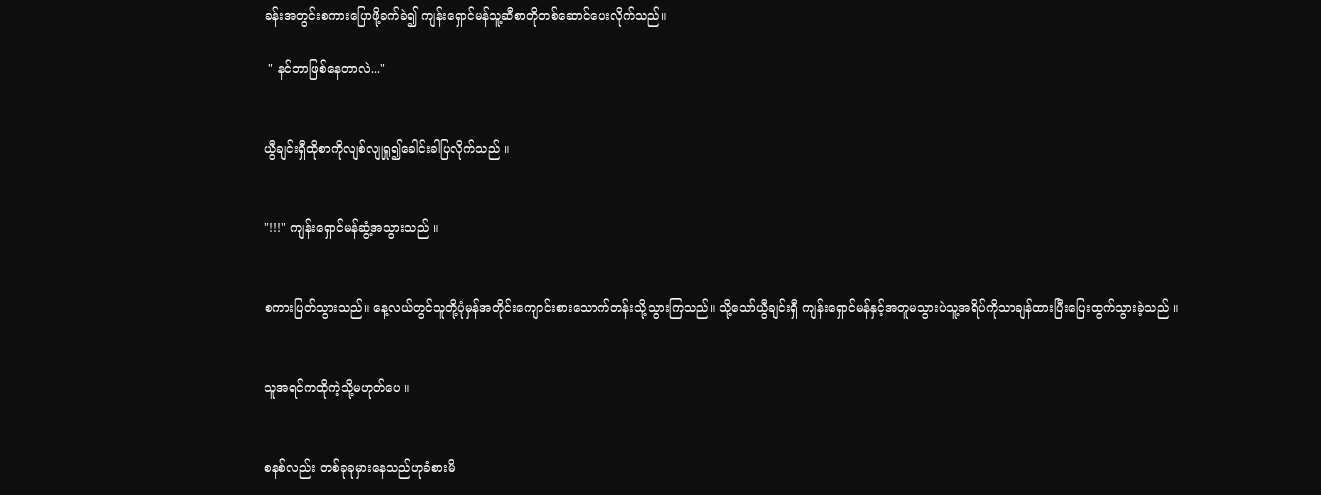ခန်းအတွင်းစကားပြောဖို့ခက်ခဲ၍ ကျန်းရှောင်မန်သူ့ဆီစာတိုတစ်ဆောင်ပေးလိုက်သည်။

 " နင်ဘာဖြစ်နေတာလဲ..."


ယွီချင်းရှီထိုစာကိုလျစ်လျုရှု၍ခေါင်းခါပြလိုက်သည် ။


"!!!" ကျန်းရှောင်မန်ဆွံ့အသွားသည် ။


စကားပြတ်သွားသည်။ နေ့လယ်တွင်သူတို့ပုံမှန်အတိုင်းကျောင်းစားသောက်တန်းသို့သွားကြသည်။ သို့သော်ယွီချင်းရှီ ကျန်းရှောင်မန်နှင့်အတူမသွားပဲသူ့အရိပ်ကိုသာချန်ထားပြီးပြေးထွက်သွားခဲ့သည် ။


သူအရင်ကထိုကဲ့သို့မဟုတ်ပေ ။


စနစ်လည်း တစ်ခုခုမှားနေသည်ဟုခံစားမိ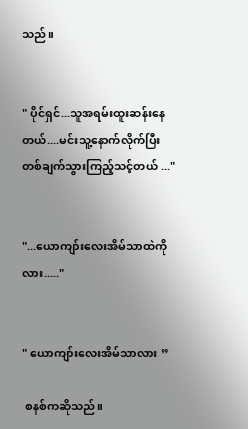သည်။


" ပိုင်ရှင်...သူအရမ်းထူးဆန်းနေတယ်....မင်းသူ့နောက်လိုက်ပြီး တစ်ချက်သွားကြည့်သင့်တယ် ..."


"...ယောကျာ်းလေးအိမ်သာထဲကိုလား....."


" ယောကျာ်းလေးအိမ်သာလား ”

 စနစ်ကဆိုသည်။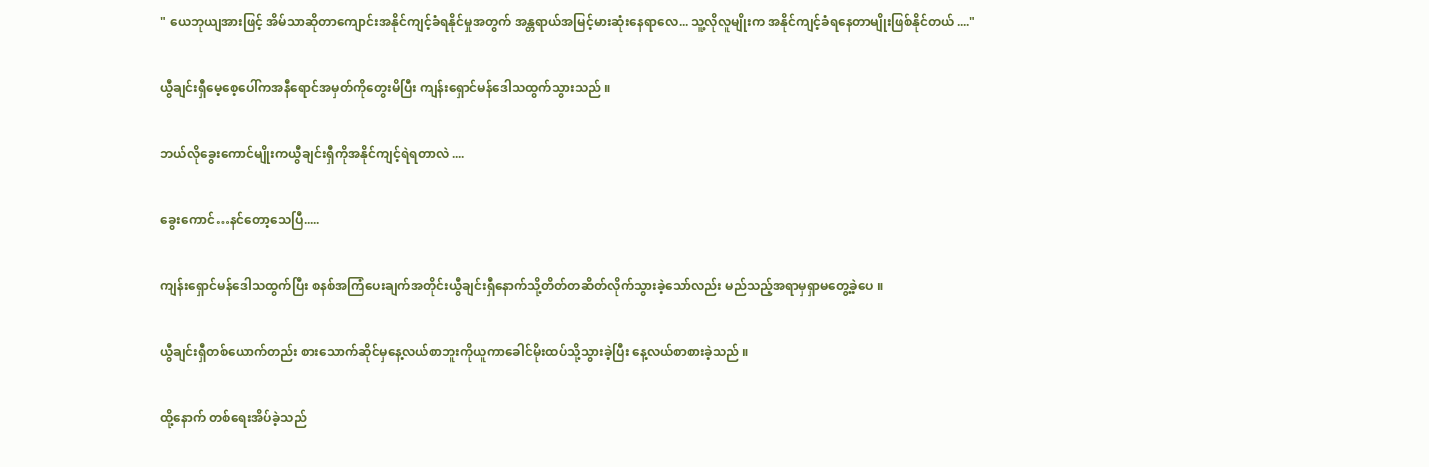" ယေဘုယျအားဖြင့် အိမ်သာဆိုတာကျောင်းအနိုင်ကျင့်ခံရနိုင်မှုအတွက် အန္တရာယ်အမြင့်မားဆုံးနေရာလေ... သူ့လိုလူမျိုးက အနိုင်ကျင့်ခံရနေတာမျိုးဖြစ်နိုင်တယ် ...."


ယွီချင်းရှီမေ့စေ့ပေါ်ကအနီရောင်အမှတ်ကိုတွေးမိပြီး ကျန်းရှောင်မန်ဒေါသထွက်သွားသည် ။


ဘယ်လိုခွေးကောင်မျိုးကယွီချင်းရှီကိုအနိုင်ကျင့်ရဲရတာလဲ ....


ခွေးကောင်…နင်တော့သေပြီ.....


ကျန်းရှောင်မန်ဒေါသထွက်ပြီး စနစ်အကြံပေးချက်အတိုင်းယွီချင်းရှီနောက်သို့တိတ်တဆိတ်လိုက်သွားခဲ့သော်လည်း မည်သည့်အရာမှရှာမတွေ့ခဲ့ပေ ။


ယွီချင်းရှီတစ်ယောက်တည်း စားသောက်ဆိုင်မှနေ့လယ်စာဘူးကိုယူကာခေါင်မိုးထပ်သို့သွားခဲ့ပြီး နေ့လယ်စာစားခဲ့သည် ။


ထို့နောက် တစ်ရေးအိပ်ခဲ့သည်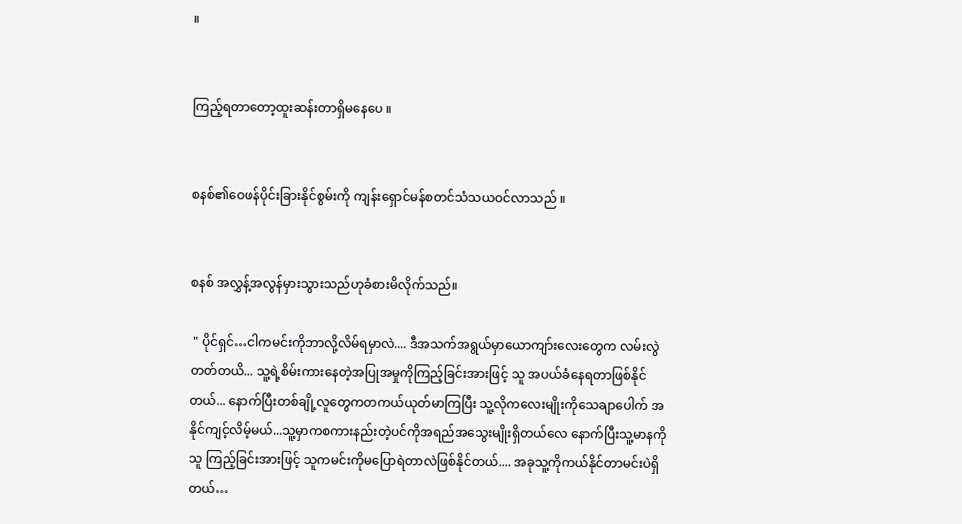။


ကြည့်ရတာတော့ထူးဆန်းတာရှိမနေပေ ။


စနစ်၏ဝေဖန်ပိုင်းခြားနိုင်စွမ်းကို ကျန်းရှောင်မန်စတင်သံသယဝင်လာသည် ။


စနစ် အလွှန့်အလွန်မှားသွားသည်ဟုခံစားမိလိုက်သည်။

 " ပိုင်ရှင်…ငါကမင်းကိုဘာလို့လိမ်ရမှာလဲ.... ဒီအသက်အရွယ်မှာယောကျာ်းလေးတွေက လမ်းလွဲတတ်တယိ... သူ့ရဲ့စိမ်းကားနေတဲ့အပြုအမှုကိုကြည့်ခြင်းအားဖြင့် သူ အပယ်ခံနေရတာဖြစ်နိုင်တယ်... နောက်ပြီးတစ်ချို့လူတွေကတကယ်ယုတ်မာကြပြီး သူ့လိုကလေးမျိုးကိုသေချာပေါက် အနိုင်ကျင့်လိမ့်မယ်...သူ့မှာကစကားနည်းတဲ့ပင်ကိုအရည်အသွေးမျိုးရှိတယ်လေ နောက်ပြီးသူ့မာနကိုသူ ကြည့်ခြင်းအားဖြင့် သူကမင်းကိုမပြောရဲတာလဲဖြစ်နိုင်တယ်.... အခုသူ့ကိုကယ်နိုင်တာမင်းပဲရှိတယ်…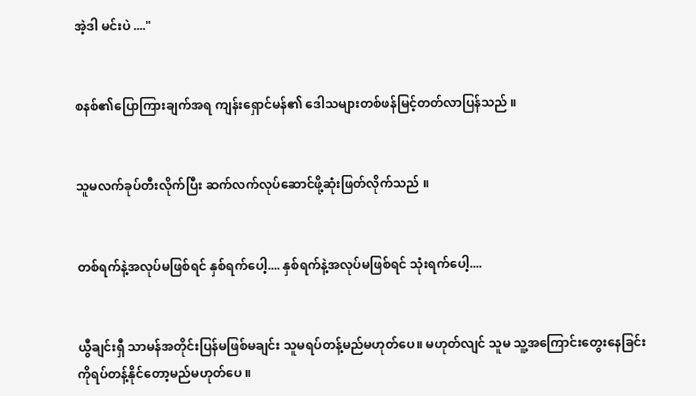အဲ့ဒါ မင်းပဲ ...."


စနစ်၏ပြောကြားချက်အရ ကျန်းရှောင်မန်၏ ဒေါသများတစ်ဖန်မြင့်တတ်လာပြန်သည် ။


သူမလက်ခုပ်တီးလိုက်ပြီး ဆက်လက်လုပ်ဆောင်ဖို့ဆုံးဖြတ်လိုက်သည် ။


တစ်ရက်နဲ့အလုပ်မဖြစ်ရင် နှစ်ရက်ပေါ့.... နှစ်ရက်နဲ့အလုပ်မဖြစ်ရင် သုံးရက်ပေါ့....


ယွီချင်းရှီ သာမန်အတိုင်းပြန်မဖြစ်မချင်း သူမရပ်တန့်မည်မဟုတ်ပေ။ မဟုတ်လျင် သူမ သူ့အကြောင်းတွေးနေခြင်းကိုရပ်တန့်နိုင်တော့မည်မဟုတ်ပေ ။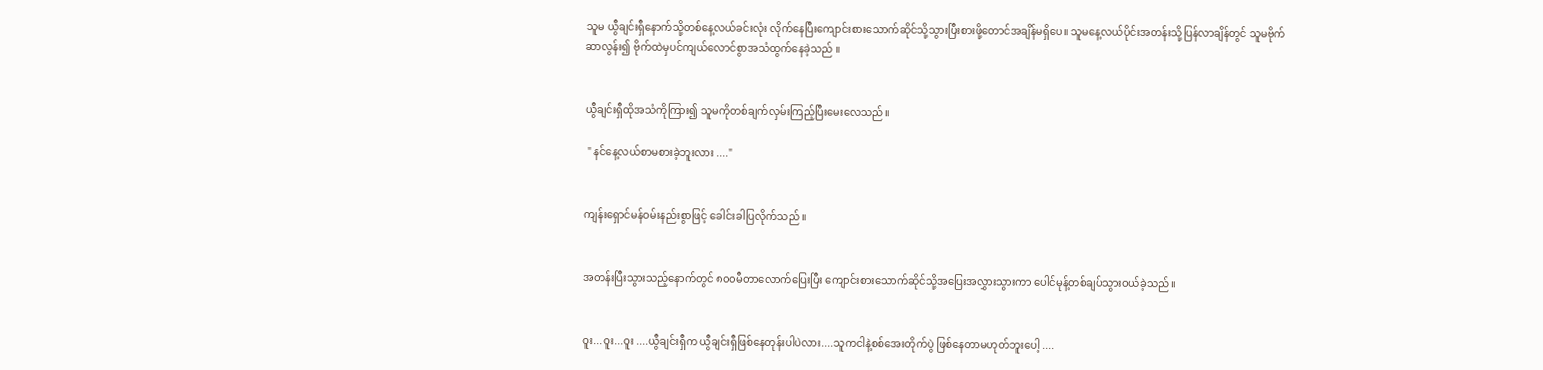သူမ ယွီချင်းရှီနောက်သို့တစ်နေ့လယ်ခင်းလုံး လိုက်နေပြီးကျောင်းစားသောက်ဆိုင်သို့သွားပြီးစားဖို့တောင်အချိန်မရှိပေ။ သူမနေ့လယ်ပိုင်းအတန်းသို့ပြန်လာချိန်တွင် သူမဗိုက်ဆာလွန်း၍ ဗိုက်ထဲမှပင်ကျယ်လောင်စွာအသံထွက်နေခဲ့သည် ။


ယွီချင်းရှီထိုအသံကိုကြား၍ သူမကိုတစ်ချက်လှမ်းကြည့်ပြီးမေးလေသည်။

 " နင်နေ့လယ်စာမစားခဲ့ဘူးလား ...."


ကျန်းရှောင်မန်ဝမ်းနည်းစွာဖြင့် ခေါင်းခါပြလိုက်သည် ။


အတန်းပြီးသွားသည့်နောက်တွင် ၈၀၀မီတာလောက်ပြေးပြီး ကျောင်းစားသောက်ဆိုင်သို့အပြေးအလွှားသွားကာ ပေါင်မုန့်တစ်ချပ်သွားဝယ်ခဲ့သည် ။


ဝူး...ဝူး...ဝူး ....ယွီချင်းရှီက ယွီချင်းရှီဖြစ်နေတုန်းပါပဲလား....သူကငါနဲ့စစ်အေးတိုက်ပွဲ ဖြစ်နေတာမဟုတ်ဘူးပေါ့ ....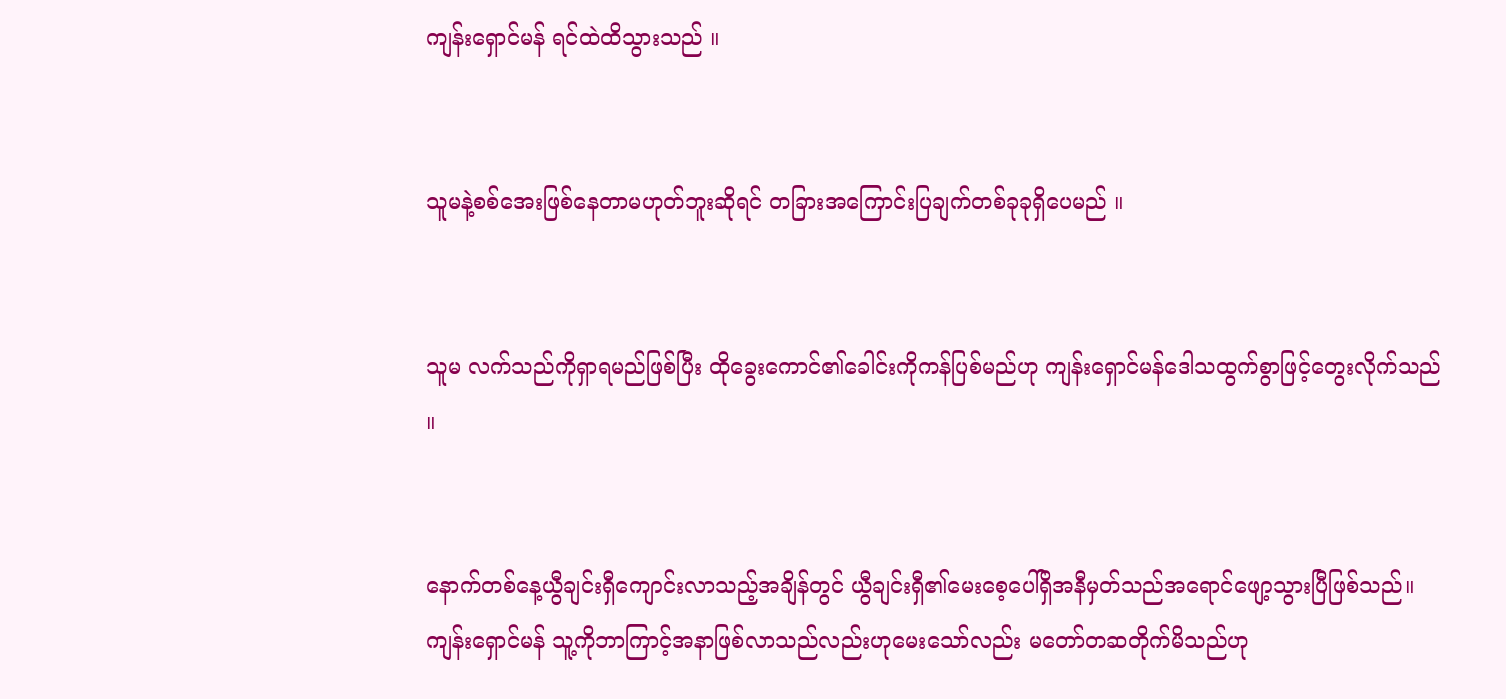ကျန်းရှောင်မန် ရင်ထဲထိသွားသည် ။


သူမနဲ့စစ်အေးဖြစ်နေတာမဟုတ်ဘူးဆိုရင် တခြားအကြောင်းပြချက်တစ်ခုခုရှိပေမည် ။


သူမ လက်သည်ကိုရှာရမည်ဖြစ်ပြီး ထိုခွေးကောင်၏ခေါင်းကိုကန်ပြစ်မည်ဟု ကျန်းရှောင်မန်ဒေါသထွက်စွာဖြင့်တွေးလိုက်သည် ။


နောက်တစ်နေ့ယွီချင်းရှီကျောင်းလာသည့်အချိန်တွင် ယွီချင်းရှီ၏မေးစေ့ပေါ်ရှိအနီမှတ်သည်အရောင်ဖျော့သွားပြီဖြစ်သည်။ ကျန်းရှောင်မန် သူ့ကိုဘာကြာင့်အနာဖြစ်လာသည်လည်းဟုမေးသော်လည်း မတော်တဆတိုက်မိသည်ဟု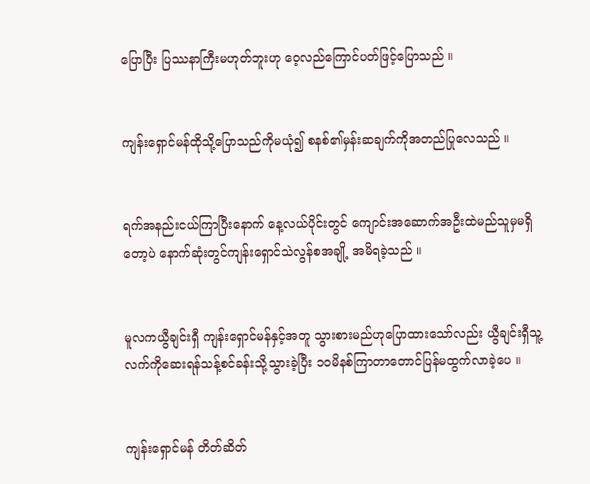ပြောပြီး ပြဿနာကြီးမဟုတ်ဘူးဟု ဝေ့လည်ကြောင်ပတ်ဖြင့်ပြောသည် ။


ကျန်းရှောင်မန်ထိုသို့ပြောသည်ကိုမယုံ၍ စနစ်၏မှန်းဆချက်ကိုအတည်ပြုလေသည် ။


ရက်အနည်းငယ်ကြာပြီးနောက် နေ့လယ်ပိုင်းတွင် ကျောင်းအဆောက်အဦးထဲမည်သူမှမရှိတော့ပဲ နောက်ဆုံးတွင်ကျန်းရှောင်သဲလွန်စအချို့ အမိရခဲ့သည် ။


မူလကယွီချင်းရှီ ကျန်းရှောင်မန်နှင့်အတူ သွားစားမည်ဟုပြောထားသော်လည်း ယွီချင်းရှီသူ့လက်ကိုဆေးရန်သန့်စင်ခန်းသို့သွားခဲ့ပြီး ၁၀မိနစ်ကြာတာတောင်ပြန်မထွက်လာခဲ့ပေ ။


ကျန်းရှောင်မန် တိတ်ဆိတ်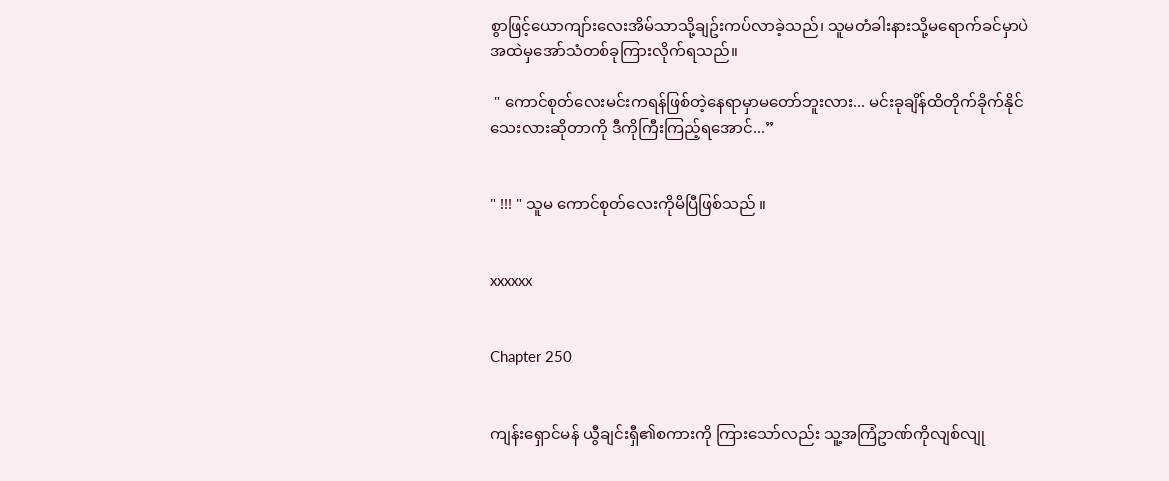စွာဖြင့်ယောကျာ်းလေးအိမ်သာသို့ချဥ်းကပ်လာခဲ့သည်၊ သူမတံခါးနားသို့မရောက်ခင်မှာပဲ အထဲမှအော်သံတစ်ခုကြားလိုက်ရသည်။

 " ကောင်စုတ်လေးမင်းကရန်ဖြစ်တဲ့နေရာမှာမတော်ဘူးလား... မင်းခုချိန်ထိတိုက်ခိုက်နိုင်သေးလားဆိုတာကို ဒီကိုကြီးကြည့်ရအောင်...”


" !!! " သူမ ကောင်စုတ်လေးကိုမိပြီဖြစ်သည် ။


xxxxxx


Chapter 250


ကျန်းရှောင်မန် ယွီချင်းရှီ၏စကားကို ကြားသော်လည်း သူ့အကြံဥာဏ်ကိုလျစ်လျု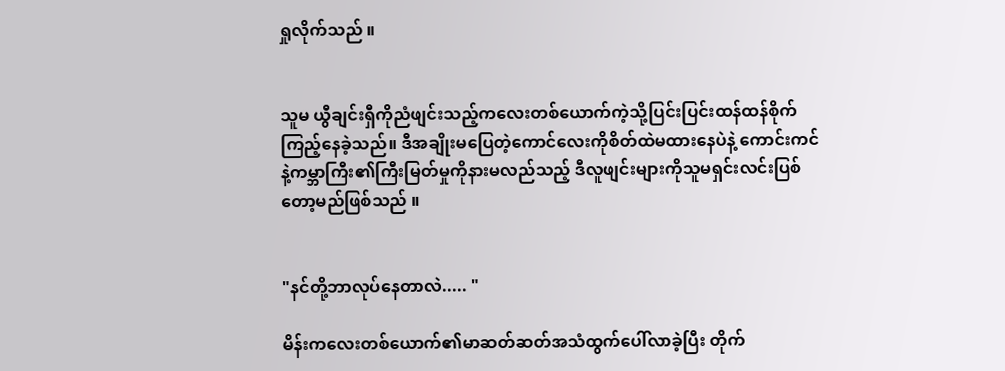ရှုလိုက်သည် ။


သူမ ယွီချင်းရှီကိုညံဖျင်းသည့်ကလေးတစ်ယောက်ကဲ့သို့ပြင်းပြင်းထန်ထန်စိုက်ကြည့်နေခဲ့သည်။ ဒီအချိုးမပြေတဲ့ကောင်လေးကိုစိတ်ထဲမထားနေပဲနဲ့ ကောင်းကင်နဲ့ကမ္ဘာကြီး၏ကြီးမြတ်မှုကိုနားမလည်သည့် ဒီလူဖျင်းများကိုသူမရှင်းလင်းပြစ်တော့မည်ဖြစ်သည် ။


"နင်တို့ဘာလုပ်နေတာလဲ..... "

မိန်းကလေးတစ်ယောက်၏မာဆတ်ဆတ်အသံထွက်ပေါ်လာခဲ့ပြီး တိုက်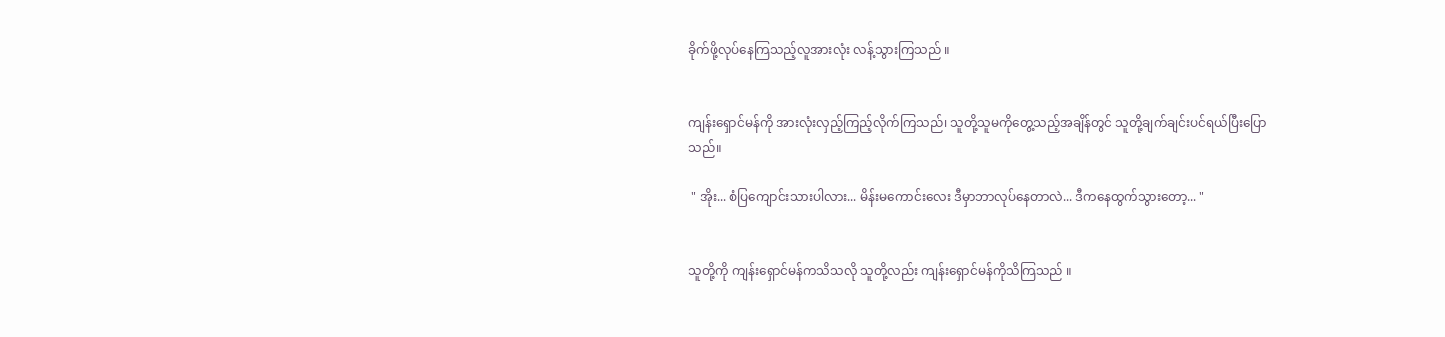ခိုက်ဖို့လုပ်နေကြသည့်လူအားလုံး လန့်သွားကြသည် ။


ကျန်းရှောင်မန်ကို အားလုံးလှည့်ကြည့်လိုက်ကြသည်၊ သူတို့သူမကိုတွေ့သည့်အချိန်တွင် သူတို့ချက်ချင်းပင်ရယ်ပြီးပြောသည်။

 " အိုး... စံပြကျောင်းသားပါလား... မိန်းမကောင်းလေး ဒီမှာဘာလုပ်နေတာလဲ... ဒီကနေထွက်သွားတော့... "


သူတို့ကို ကျန်းရှောင်မန်ကသိသလို သူတို့လည်း ကျန်းရှောင်မန်ကိုသိကြသည် ။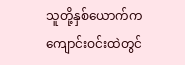သူတို့နှစ်ယောက်က ကျောင်းဝင်းထဲတွင်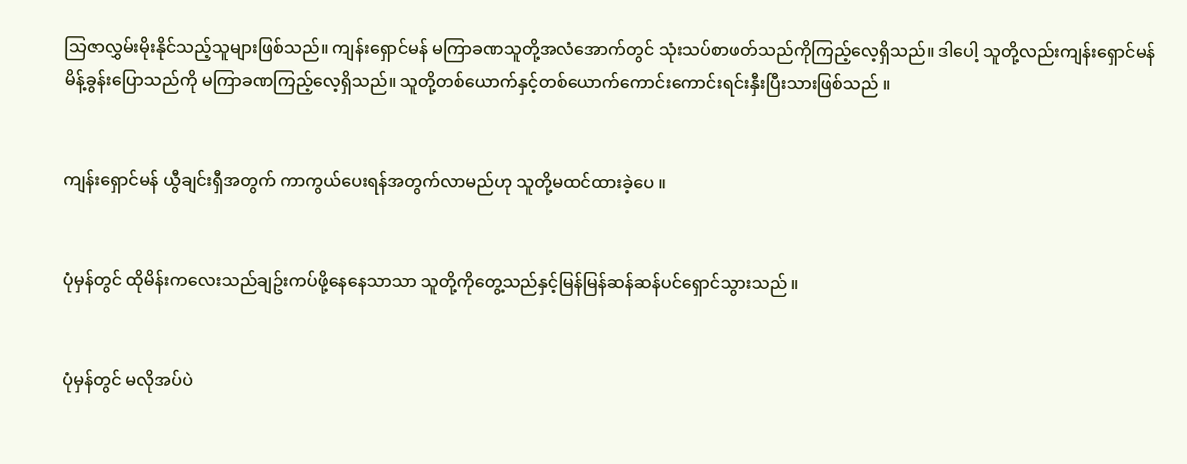သြဇာလွှမ်းမိုးနိုင်သည့်သူများဖြစ်သည်။ ကျန်းရှောင်မန် မကြာခဏသူတို့အလံအောက်တွင် သုံးသပ်စာဖတ်သည်ကိုကြည့်လေ့ရှိသည်။ ဒါပေါ့ သူတို့လည်းကျန်းရှောင်မန်မိန့်ခွန်းပြောသည်ကို မကြာခဏကြည့်လေ့ရှိသည်။ သူတို့တစ်ယောက်နှင့်တစ်ယောက်ကောင်းကောင်းရင်းနှီးပြီးသားဖြစ်သည် ။


ကျန်းရှောင်မန် ယွီချင်းရှီအတွက် ကာကွယ်ပေးရန်အတွက်လာမည်ဟု သူတို့မထင်ထားခဲ့ပေ ။


ပုံမှန်တွင် ထိုမိန်းကလေးသည်ချဥ်းကပ်ဖို့နေနေသာသာ သူတို့ကိုတွေ့သည်နှင့်မြန်မြန်ဆန်ဆန်ပင်ရှောင်သွားသည် ။


ပုံမှန်တွင် မလိုအပ်ပဲ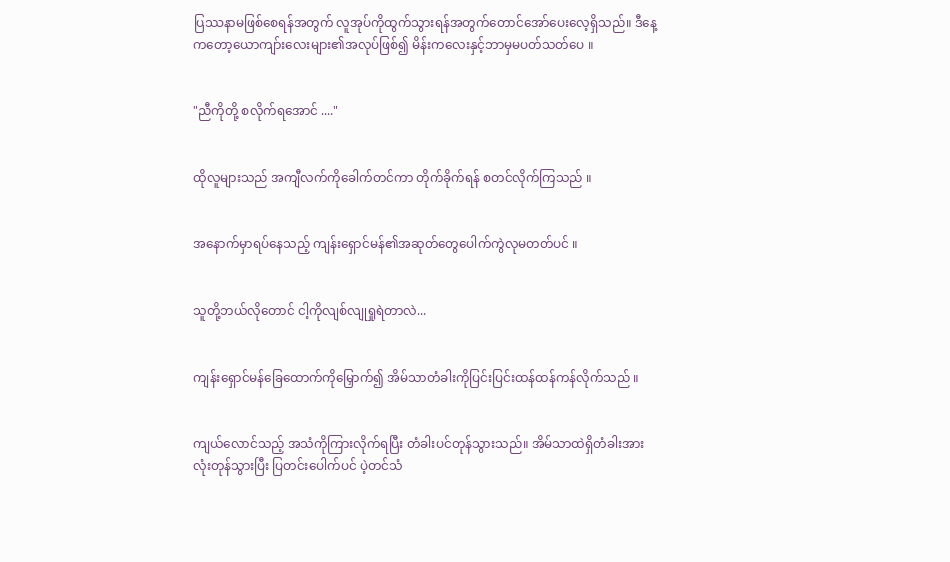ပြဿနာမဖြစ်စေရန်အတွက် လူအုပ်ကိုထွက်သွားရန်အတွက်တောင်အော်ပေးလေ့ရှိသည်။ ဒီနေ့ကတော့ယောကျာ်းလေးများ၏အလုပ်ဖြစ်၍ မိန်းကလေးနှင့်ဘာမှမပတ်သတ်ပေ ။


"ညီကိုတို့ စလိုက်ရအောင် ...."


ထိုလူများသည် အကျီလက်ကိုခေါက်တင်ကာ တိုက်ခိုက်ရန် စတင်လိုက်ကြသည် ။


အနောက်မှာရပ်နေသည့် ကျန်းရှောင်မန်၏အဆုတ်တွေပေါက်ကွဲလုမတတ်ပင် ။


သူတို့ဘယ်လိုတောင် ငါ့ကိုလျစ်လျုရှုရဲတာလဲ...


ကျန်းရှောင်မန်ခြေထောက်ကိုမြှောက်၍ အိမ်သာတံခါးကိုပြင်းပြင်းထန်ထန်ကန်လိုက်သည် ။


ကျယ်လောင်သည့် အသံကိုကြားလိုက်ရပြီး တံခါးပင်တုန်သွားသည်။ အိမ်သာထဲရှိတံခါးအားလုံးတုန်သွားပြီး ပြတင်းပေါက်ပင် ပဲ့တင်သံ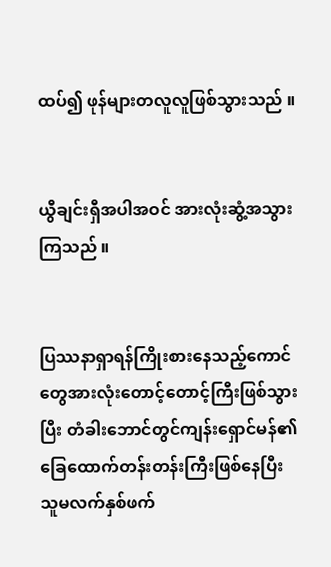ထပ်၍ ဖုန်များတလူလူဖြစ်သွားသည် ။


ယွီချင်းရှီအပါအဝင် အားလုံးဆွံ့အသွားကြသည် ။


ပြဿနာရှာရန်ကြိုးစားနေသည့်ကောင်တွေအားလုံးတောင့်တောင့်ကြီးဖြစ်သွားပြီး တံခါးဘောင်တွင်ကျန်းရှောင်မန်၏ခြေထောက်တန်းတန်းကြီးဖြစ်နေပြီး သူမလက်နှစ်ဖက်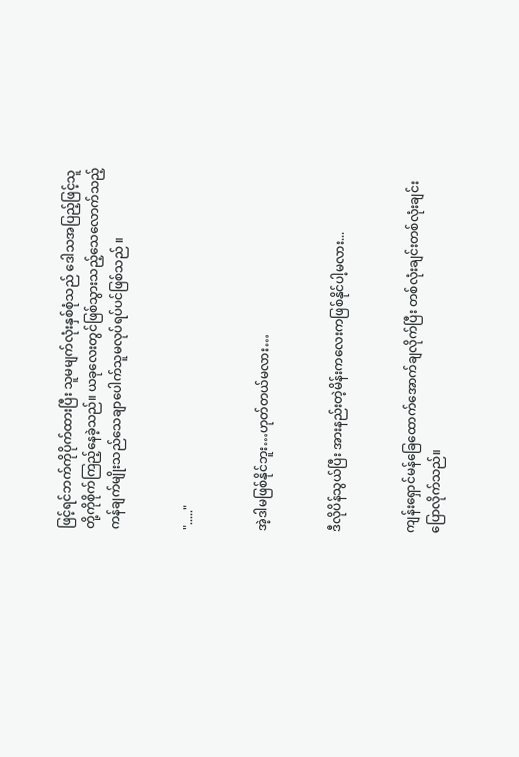ဖြင့်ရင်ဘက်ကိုပိုက်ထားပြီး သူမမျက်လုံးနှစ်စုံသည် ဒေါသအပြည့်ဖြင့်သူတို့ကိုစိုက်ကြည့်နေခဲ့သည်။ ယခုလေးတွင်ဖြစ်သွားသည့်သေလောက်သည့်ကန်ချက်မျိုးသည်သေချာပေါက်သူမလုပ်ရပ်ပင်ဖြစ်သည် ။


"....."


အဲ့ဒါမဖြစ်နိုင်ဘူး…ဟုတ်တယ်မလား…


ဒီလိုပိန်သွယ်ပြီး အားနည်းတဲ့မိန်းကလေးကဖြစ်နိုင်ပါ့မလား...


ကျန်းရှောင်မန်ခြေထောက်အောက်ချလိုက်ပြီး တစ်လုံးချင်းတစ်လုံးချင်းပြောလိုက်သည်။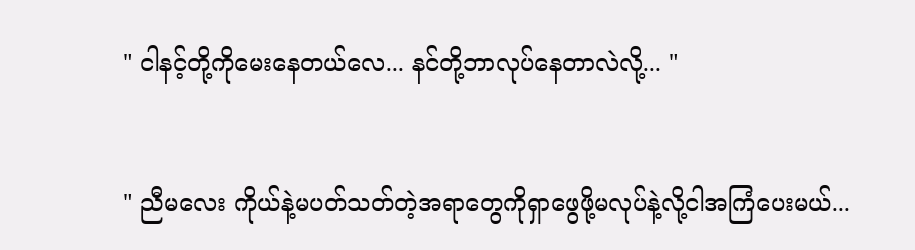" ငါနင့်တို့ကိုမေးနေတယ်လေ... နင်တို့ဘာလုပ်နေတာလဲလို့... "


" ညီမလေး ကိုယ်နဲ့မပတ်သတ်တဲ့အရာတွေကိုရှာဖွေဖို့မလုပ်နဲ့လို့ငါအကြံပေးမယ်...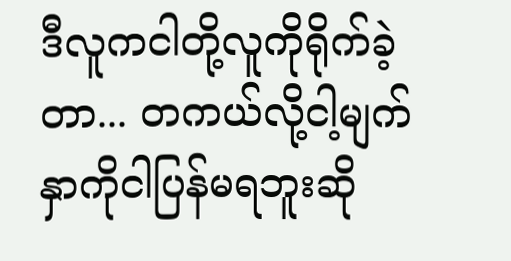ဒီလူကငါတို့လူကိုရိုက်ခဲ့တာ... တကယ်လို့ငါ့မျက်နှာကိုငါပြန်မရဘူးဆို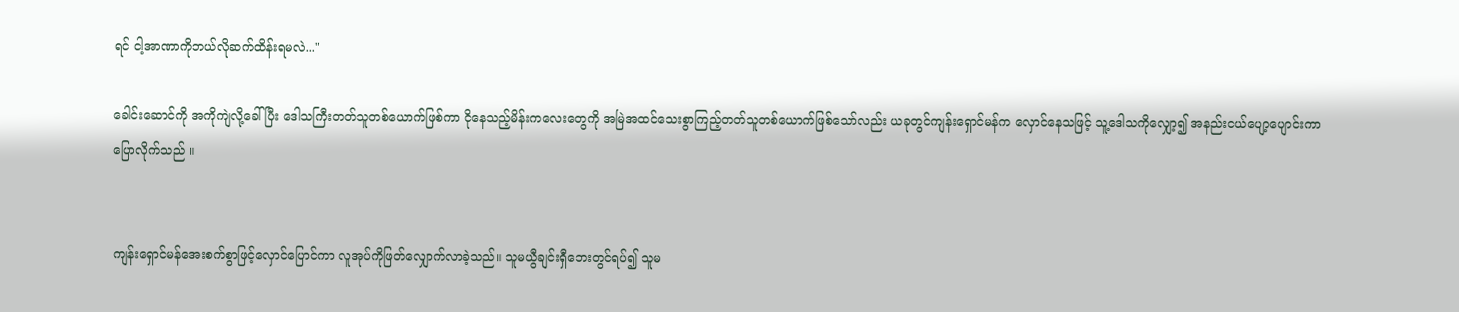ရင် ငါ့အာဏာကိုဘယ်လိုဆက်ထိန်းရမလဲ..."

ခေါင်းဆောင်ကို အကိုကျဲလို့ခေါ်ပြီး ဒေါသကြီးတတ်သူတစ်ယောက်ဖြစ်ကာ ငိုနေသည့်မိန်းကလေးတွေကို အမြဲအထင်သေးစွာကြည့်တတ်သူတစ်ယောက်ဖြစ်သော်လည်း ယခုတွင်ကျန်းရှောင်မန်က လှောင်နေသဖြင့် သူ့ဒေါသကိုလျှော့၍ အနည်းငယ်ပျော့ပျောင်းကာပြောလိုက်သည် ။


ကျန်းရှောင်မန်အေးစက်စွာဖြင့်လှောင်ပြောင်ကာ လူအုပ်ကိုဖြတ်လျှောက်လာခဲ့သည်။ သူမယွီချင်းရှီဘေးတွင်ရပ်၍ သူမ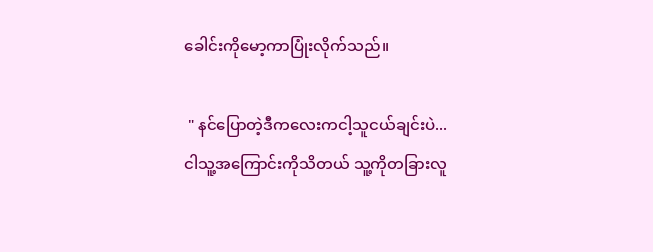ခေါင်းကိုမော့ကာပြုံးလိုက်သည်။

 " နင်ပြောတဲ့ဒီကလေးကငါ့သူငယ်ချင်းပဲ... ငါသူ့အကြောင်းကိုသိတယ် သူ့ကိုတခြားလူ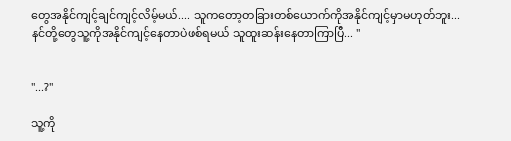တွေအနိုင်ကျင့်ချင်ကျင့်လိမ့်မယ်.... သူကတော့တခြားတစ်ယောက်ကိုအနိုင်ကျင့်မှာမဟုတ်ဘူး... နင်တို့တွေသူ့ကိုအနိုင်ကျင့်နေတာပဲဖစ်ရမယ် သူထူးဆန်းနေတာကြာပြီ... "


"...?"

သူ့ကို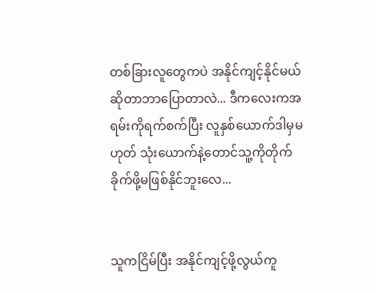တစ်ခြားလူတွေကပဲ အနိုင်ကျင့်နိုင်မယ်ဆိုတာဘာပြောတာလဲ... ဒီကလေးကအရမ်းကိုရက်စက်ပြီး လူနှစ်ယောက်ဒါမှမဟုတ် သုံးယောက်နဲ့တောင်သူ့ကိုတိုက်ခိုက်ဖို့မဖြစ်နိုင်ဘူးလေ...


သူကငြိမ်ပြီး အနိုင်ကျင့်ဖို့လွယ်ကူ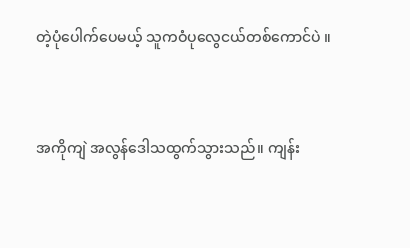တဲ့ပုံပေါက်ပေမယ့် သူကဝံပုလွေငယ်တစ်ကောင်ပဲ ။


အကိုကျဲ အလွန်ဒေါသထွက်သွားသည်။ ကျန်း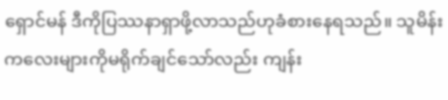ရှောင်မန် ဒီကိုပြဿနာရှာဖို့လာသည်ဟုခံစားနေရသည်။ သူမိန်းကလေးများကိုမရိုက်ချင်သော်လည်း ကျန်း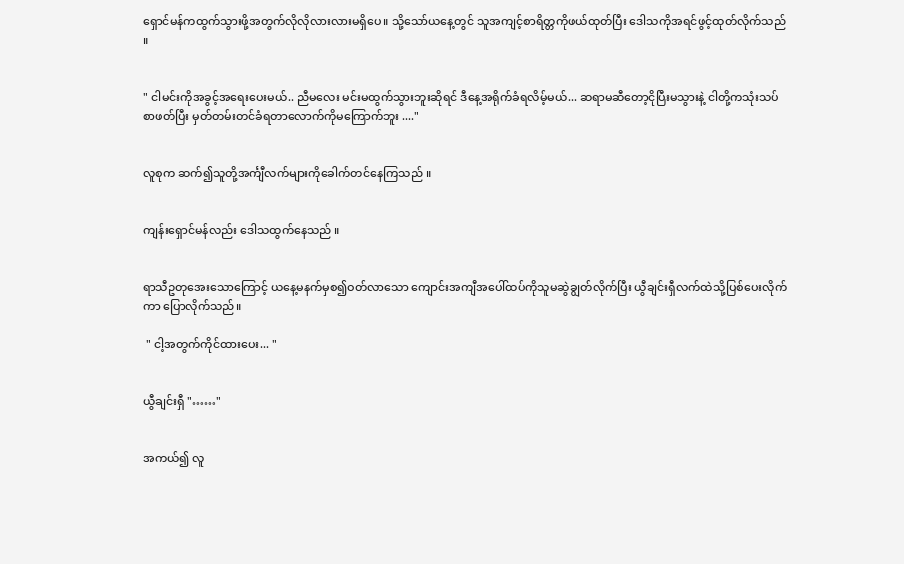ရှောင်မန်ကထွက်သွားဖို့အတွက်လိုလိုလားလားမရှိပေ။ သို့သော်ယနေ့တွင် သူအကျင့်စာရိတ္တကိုဖယ်ထုတ်ပြီး ဒေါသကိုအရင်ဖွင့်ထုတ်လိုက်သည် ။


" ငါမင်းကိုအခွင့်အရေးပေးမယ်.. ညီမလေး မင်းမထွက်သွားဘူးဆိုရင် ဒီနေ့အရိုက်ခံရလိမ့်မယ်... ဆရာမဆီတော့ငိုပြီးမသွားနဲ့ ငါတို့ကသုံးသပ်စာဖတ်ပြီး မှတ်တမ်းတင်ခံရတာလောက်ကိုမကြောက်ဘူး ...."


လူစုက ဆက်၍သူတို့အင်္ကျီလက်များကိုခေါက်တင်နေကြသည် ။


ကျန်းရှောင်မန်လည်း ဒေါသထွက်နေသည် ။


ရာသီဥတုအေးသောကြောင့် ယနေ့မနက်မှစ၍ဝတ်လာသော ကျောင်းအကျီအပေါ်ထပ်ကိုသူမဆွဲချွတ်လိုက်ပြီး ယွီချင်းရှီလက်ထဲသို့ပြစ်ပေးလိုက်ကာ ပြောလိုက်သည်။

 " ငါ့အတွက်ကိုင်ထားပေး... "


ယွီချင်းရှီ "……"


အကယ်၍ လူ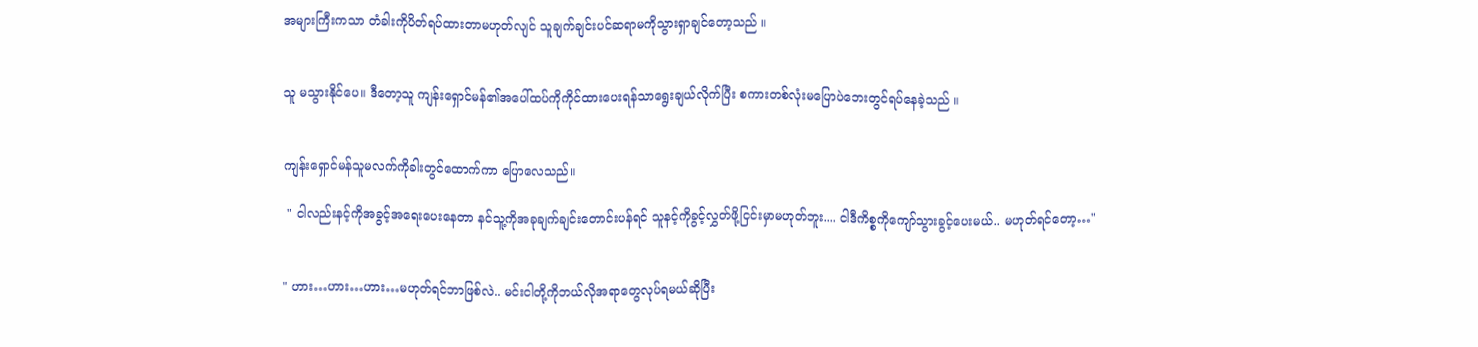အများကြီးကသာ တံခါးကိုပိတ်ရပ်ထားတာမဟုတ်လျင် သူချက်ချင်းပင်ဆရာမကိုသွားရှာချင်တော့သည် ။


သူ မသွားနိုင်ပေ။ ဒီတော့သူ ကျန်းရှောင်မန်၏အပေါ်ထပ်ကိုကိုင်ထားပေးရန်သာရွေးချယ်လိုက်ပြီး စကားတစ်လုံးမပြောပဲဘေးတွင်ရပ်နေခဲ့သည် ။


ကျန်းရှောင်မန်သူမလက်ကိုခါးတွင်ထောက်ကာ ပြောလေသည်။

 " ငါလည်းနင့်ကိုအခွင့်အရေးပေးနေတာ နင်သူ့ကိုအခုချက်ချင်းတောင်းပန်ရင် သူနင့်ကိုခွင့်လွှတ်ဖို့ငြင်းမှာမဟုတ်ဘူး.... ငါဒီကိစ္စကိုကျော်သွားခွင့်ပေးမယ်.. မဟုတ်ရင်တော့…"


" ဟား…ဟား…ဟား…မဟုတ်ရင်ဘာဖြစ်လဲ.. မင်းငါတို့ကိုဘယ်လိုအရာတွေလုပ်ရမယ်ဆိုပြီး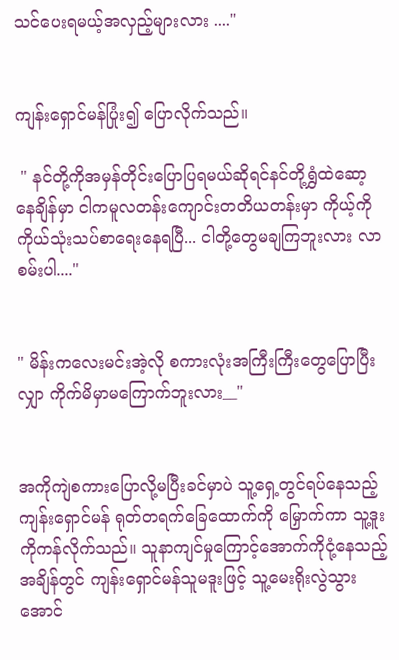သင်ပေးရမယ့်အလှည့်များလား ...."


ကျန်းရှောင်မန်ပြုံး၍ ပြောလိုက်သည်။

 " နင်တို့ကိုအမှန်တိုင်းပြောပြရမယ်ဆိုရင်နင်တို့ရွှံထဲဆော့နေချိန်မှာ ငါကမူလတန်းကျောင်းတတိယတန်းမှာ ကိုယ့်ကိုကိုယ်သုံးသပ်စာရေးနေရပြီ... ငါတို့တွေမချကြဘူးလား လာစမ်းပါ...."


" မိန်းကလေးမင်းအဲ့လို စကားလုံးအကြီးကြီးတွေပြောပြီးလျှာ ကိုက်မိမှာမကြောက်ဘူးလား__"


အကိုကျဲစကားပြောလို့မပြီးခင်မှာပဲ သူ့ရှေ့တွင်ရပ်နေသည့်ကျန်းရှောင်မန် ရုတ်တရက်ခြေထောက်ကို မြှောက်ကာ သူ့ဒူးကိုကန်လိုက်သည်။ သူနာကျင်မှုကြောင့်အောက်ကိုငုံ့နေသည့်အချိန်တွင် ကျန်းရှောင်မန်သူမဒူးဖြင့် သူ့မေးရိုးလွဲသွားအောင်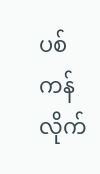ပစ်ကန်လိုက်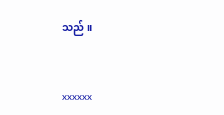သည် ။


xxxxxx